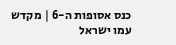כנס אסופות ה-6 | מקדש עמו ישראל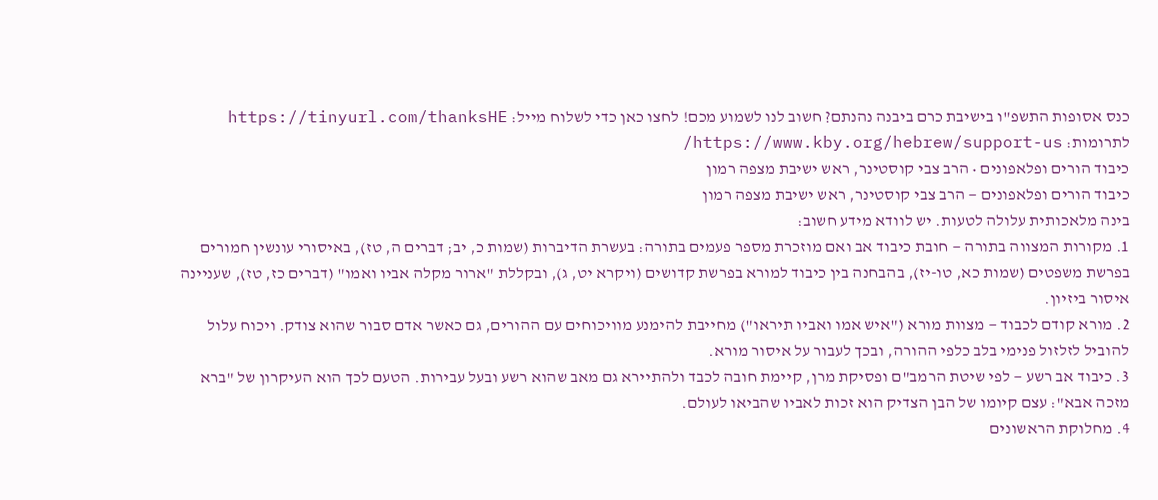כנס אסופות התשפ"ו בישיבת כרם ביבנה נהנתם? חשוב לנו לשמוע מכם! לחצו כאן כדי לשלוח מייל: https://tinyurl.com/thanksHE לתרומות: https://www.kby.org/hebrew/support-us/
כיבוד הורים ופלאפונים • הרב צבי קוסטינר, ראש ישיבת מצפה רמון
כיבוד הורים ופלאפונים — הרב צבי קוסטינר, ראש ישיבת מצפה רמון
בינה מלאכותית עלולה לטעות. יש לוודא מידע חשוב:
1. מקורות המצווה בתורה — חובת כיבוד אב ואם מוזכרת מספר פעמים בתורה: בעשרת הדיברות (שמות כ, יב; דברים ה, טז), באיסורי עונשין חמורים בפרשת משפטים (שמות כא, טו-יז), בהבחנה בין כיבוד למורא בפרשת קדושים (ויקרא יט, ג), ובקללת "ארור מקלה אביו ואמו" (דברים כז, טז), שעניינה איסור ביזיון.
2. מורא קודם לכבוד — מצוות מורא ("איש אמו ואביו תיראו") מחייבת להימנע מוויכוחים עם ההורים, גם כאשר אדם סבור שהוא צודק. ויכוח עלול להוביל לזלזול פנימי בלב כלפי ההורה, ובכך לעבור על איסור מורא.
3. כיבוד אב רשע — לפי שיטת הרמב"ם ופסיקת מרן, קיימת חובה לכבד ולהתיירא גם מאב שהוא רשע ובעל עבירות. הטעם לכך הוא העיקרון של "ברא מזכה אבא": עצם קיומו של הבן הצדיק הוא זכות לאביו שהביאו לעולם.
4. מחלוקת הראשונים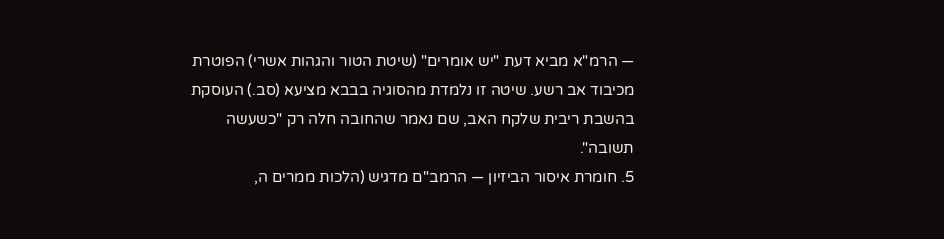— הרמ"א מביא דעת "יש אומרים" (שיטת הטור והגהות אשרי) הפוטרת מכיבוד אב רשע. שיטה זו נלמדת מהסוגיה בבבא מציעא (סב.) העוסקת בהשבת ריבית שלקח האב, שם נאמר שהחובה חלה רק "כשעשה תשובה".
5. חומרת איסור הביזיון — הרמב"ם מדגיש (הלכות ממרים ה,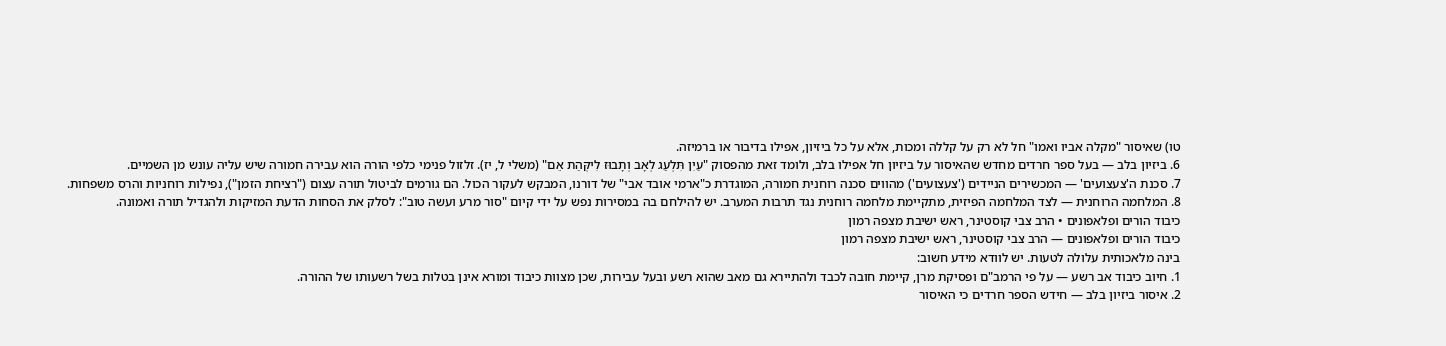טו) שאיסור "מקלה אביו ואמו" חל לא רק על קללה ומכות, אלא על כל ביזיון, אפילו בדיבור או ברמיזה.
6. ביזיון בלב — בעל ספר חרדים מחדש שהאיסור על ביזיון חל אפילו בלב, ולומד זאת מהפסוק "עַיִן תִּלְעַג לְאָב וְתָבוּז לִיקְּהַת אֵם" (משלי ל, יז). זלזול פנימי כלפי הורה הוא עבירה חמורה שיש עליה עונש מן השמיים.
7. סכנת ה'צעצועים' — המכשירים הניידים ('צעצועים') מהווים סכנה רוחנית חמורה, המוגדרת כ"ארמי אובד אבי" של דורנו, המבקש לעקור הכול. הם גורמים לביטול תורה עצום ("רציחת הזמן"), נפילות רוחניות והרס משפחות.
8. המלחמה הרוחנית — לצד המלחמה הפיזית, מתקיימת מלחמה רוחנית נגד תרבות המערב. יש להילחם בה במסירות נפש על ידי קיום "סור מרע ועשה טוב": לסלק את הסחות הדעת המזיקות ולהגדיל תורה ואמונה.
כיבוד הורים ופלאפונים • הרב צבי קוסטינר, ראש ישיבת מצפה רמון
כיבוד הורים ופלאפונים — הרב צבי קוסטינר, ראש ישיבת מצפה רמון
בינה מלאכותית עלולה לטעות. יש לוודא מידע חשוב:
1. חיוב כיבוד אב רשע — על פי הרמב"ם ופסיקת מרן, קיימת חובה לכבד ולהתיירא גם מאב שהוא רשע ובעל עבירות, שכן מצוות כיבוד ומורא אינן בטלות בשל רשעותו של ההורה.
2. איסור ביזיון בלב — חידש הספר חרדים כי האיסור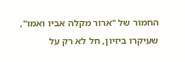החמור של "ארור מקלה אביו ואמו", שעיקרו ביזיון, חל לא רק על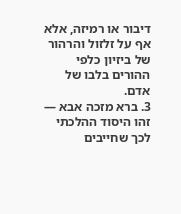דיבור או רמיזה, אלא אף על זלזול והרהור של ביזיון כלפי ההורים בלבו של אדם.
3. ברא מזכה אבא — זהו היסוד ההלכתי לכך שחייבים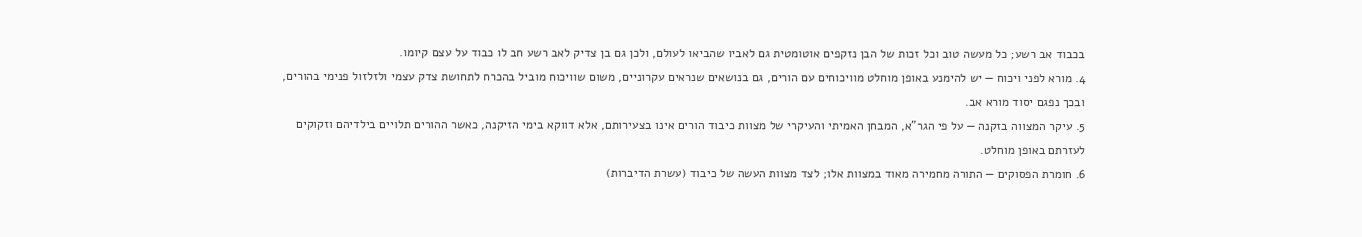בכבוד אב רשע; כל מעשה טוב וכל זכות של הבן נזקפים אוטומטית גם לאביו שהביאו לעולם, ולכן גם בן צדיק לאב רשע חב לו כבוד על עצם קיומו.
4. מורא לפני ויכוח — יש להימנע באופן מוחלט מוויכוחים עם הורים, גם בנושאים שנראים עקרוניים, משום שוויכוח מוביל בהכרח לתחושת צדק עצמי ולזלזול פנימי בהורים, ובכך נפגם יסוד מורא אב.
5. עיקר המצווה בזקנה — על פי הגר"א, המבחן האמיתי והעיקרי של מצוות כיבוד הורים אינו בצעירותם, אלא דווקא בימי הזיקנה, כאשר ההורים תלויים בילדיהם וזקוקים לעזרתם באופן מוחלט.
6. חומרת הפסוקים — התורה מחמירה מאוד במצוות אלו; לצד מצוות העשה של כיבוד (עשרת הדיברות)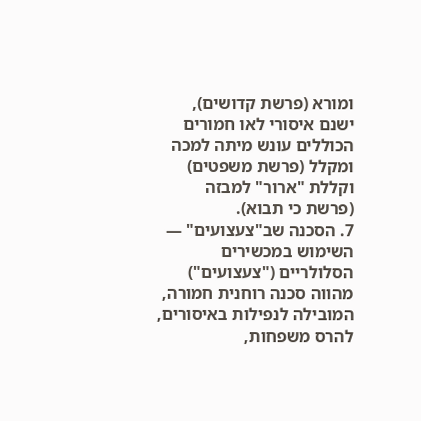ומורא (פרשת קדושים), ישנם איסורי לאו חמורים הכוללים עונש מיתה למכה ומקלל (פרשת משפטים) וקללת "ארור" למבזה (פרשת כי תבוא).
7. הסכנה שב"צעצועים" — השימוש במכשירים הסלולריים ("צעצועים") מהווה סכנה רוחנית חמורה, המובילה לנפילות באיסורים, להרס משפחות,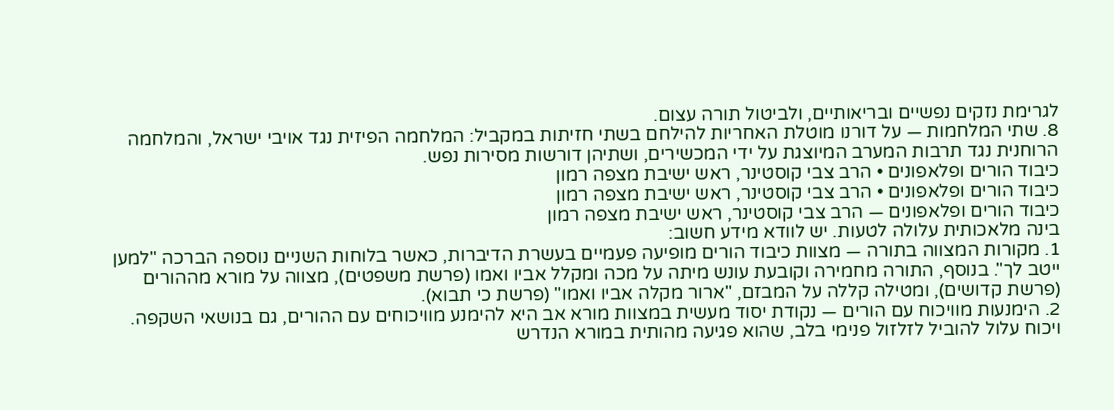לגרימת נזקים נפשיים ובריאותיים, ולביטול תורה עצום.
8. שתי המלחמות — על דורנו מוטלת האחריות להילחם בשתי חזיתות במקביל: המלחמה הפיזית נגד אויבי ישראל, והמלחמה הרוחנית נגד תרבות המערב המיוצגת על ידי המכשירים, ושתיהן דורשות מסירות נפש.
כיבוד הורים ופלאפונים • הרב צבי קוסטינר, ראש ישיבת מצפה רמון
כיבוד הורים ופלאפונים • הרב צבי קוסטינר, ראש ישיבת מצפה רמון
כיבוד הורים ופלאפונים — הרב צבי קוסטינר, ראש ישיבת מצפה רמון
בינה מלאכותית עלולה לטעות. יש לוודא מידע חשוב:
1. מקורות המצווה בתורה — מצוות כיבוד הורים מופיעה פעמיים בעשרת הדיברות, כאשר בלוחות השניים נוספה הברכה "למען ייטב לך". בנוסף, התורה מחמירה וקובעת עונש מיתה על מכה ומקלל אביו ואמו (פרשת משפטים), מצווה על מורא מההורים (פרשת קדושים), ומטילה קללה על המבזם, "ארור מקלה אביו ואמו" (פרשת כי תבוא).
2. הימנעות מוויכוח עם הורים — נקודת יסוד מעשית במצוות מורא אב היא להימנע מוויכוחים עם ההורים, גם בנושאי השקפה. ויכוח עלול להוביל לזלזול פנימי בלב, שהוא פגיעה מהותית במורא הנדרש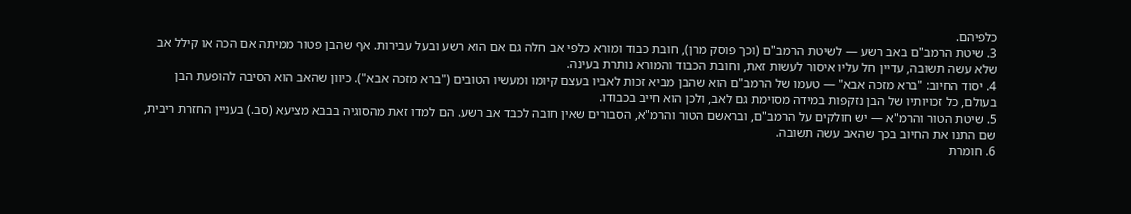כלפיהם.
3. שיטת הרמב"ם באב רשע — לשיטת הרמב"ם (וכך פוסק מרן), חובת כבוד ומורא כלפי אב חלה גם אם הוא רשע ובעל עבירות. אף שהבן פטור ממיתה אם הכה או קילל אב שלא עשה תשובה, עדיין חל עליו איסור לעשות זאת, וחובת הכבוד והמורא נותרת בעינה.
4. יסוד החיוב: "ברא מזכה אבא" — טעמו של הרמב"ם הוא שהבן מביא זכות לאביו בעצם קיומו ומעשיו הטובים ("ברא מזכה אבא"). כיוון שהאב הוא הסיבה להופעת הבן בעולם, כל זכויותיו של הבן נזקפות במידה מסוימת גם לאב, ולכן הוא חייב בכבודו.
5. שיטת הטור והרמ"א — יש חולקים על הרמב"ם, ובראשם הטור והרמ"א, הסבורים שאין חובה לכבד אב רשע. הם למדו זאת מהסוגיה בבבא מציעא (סב.) בעניין החזרת ריבית, שם התנו את החיוב בכך שהאב עשה תשובה.
6. חומרת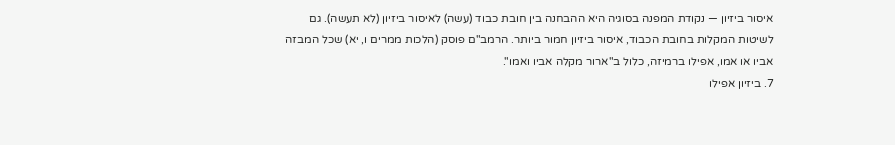איסור ביזיון — נקודת המפנה בסוגיה היא ההבחנה בין חובת כבוד (עשה) לאיסור ביזיון (לא תעשה). גם לשיטות המקלות בחובת הכבוד, איסור ביזיון חמור ביותר. הרמב"ם פוסק (הלכות ממרים ו, יא) שכל המבזה אביו או אמו, אפילו ברמיזה, כלול ב"ארור מקלה אביו ואמו".
7. ביזיון אפילו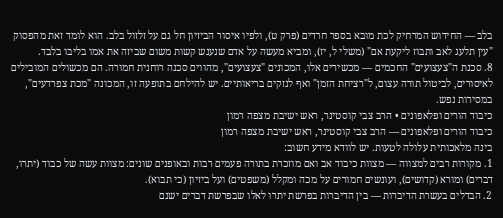בלב — החידוש המרחיק לכת מובא בספר חרדים (פרק ט), ולפיו איסור הביזיון חל גם על זלזול בלב. הוא לומד זאת מהפסוק "עין תלעג לאב ותבוז ליקעת אם" (משלי ל, יז), ומביא מעשה על אדם שנענש קשות משום שביזה את אמו בליבו בלבד.
8. סכנת ה"צעצועים" החכמים — מכשירים אלו, המכונים "צעצועים", מהווים סכנה רוחנית חמורה. הם מכשולים המובילים לאיסורים, לביטול תורה עצום, ל"רציחת הזמן" ואף לנזקים בריאותיים. יש להילחם בתופעה זו, המכונה "מכת צפרדעים", במסירות נפש.
כיבוד הורים ופלאפונים • הרב צבי קוסטינר, ראש ישיבת מצפה רמון
כיבוד הורים ופלאפונים — הרב צבי קוסטינר, ראש ישיבת מצפה רמון
בינה מלאכותית עלולה לטעות. יש לוודא מידע חשוב:
1. מקורות רבים למצווה — מצוות כיבוד אב ואם מוזכרת בתורה פעמים רבות ובאופנים שונים: מצוות עשה של כבוד (יתרו, דברים) ומורא (קדושים), ועונשים חמורים על מכה ומקלל (משפטים) ועל ביזיון (כי תבוא).
2. הבדלים בעשרת הדיברות — בין הדיברות בפרשת יתרו לאלו שבפרשת דברים ישנם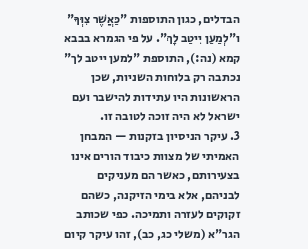הבדלים, כגון התוספות "כַּאֲשֶׁר צִוְּךָ" ו"לְמַעַן יִיטַב לָךְ". על פי הגמרא בבבא קמא (נה:), התוספת "למען ייטב לך" נכתבה רק בלוחות השניות, שכן הראשונות היו עתידות להישבר ועם ישראל לא היה זוכה לטובה זו.
3. עיקר הניסיון בזקנות — המבחן האמיתי של מצוות כיבוד הורים אינו בצעירותם, כאשר הם מעניקים לבניהם, אלא בימי הזיקנה, כשהם זקוקים לעזרה ותמיכה. כפי שכותב הגר"א (משלי כג, כב), זהו עיקר קיום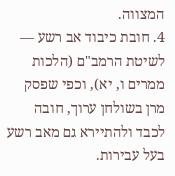המצווה.
4. חובת כיבוד אב רשע — לשיטת הרמב"ם (הלכות ממרים ו, יא), וכפי שפסק מרן בשולחן ערוך, חובה לכבד ולהתיירא גם מאב רשע בעל עבירות.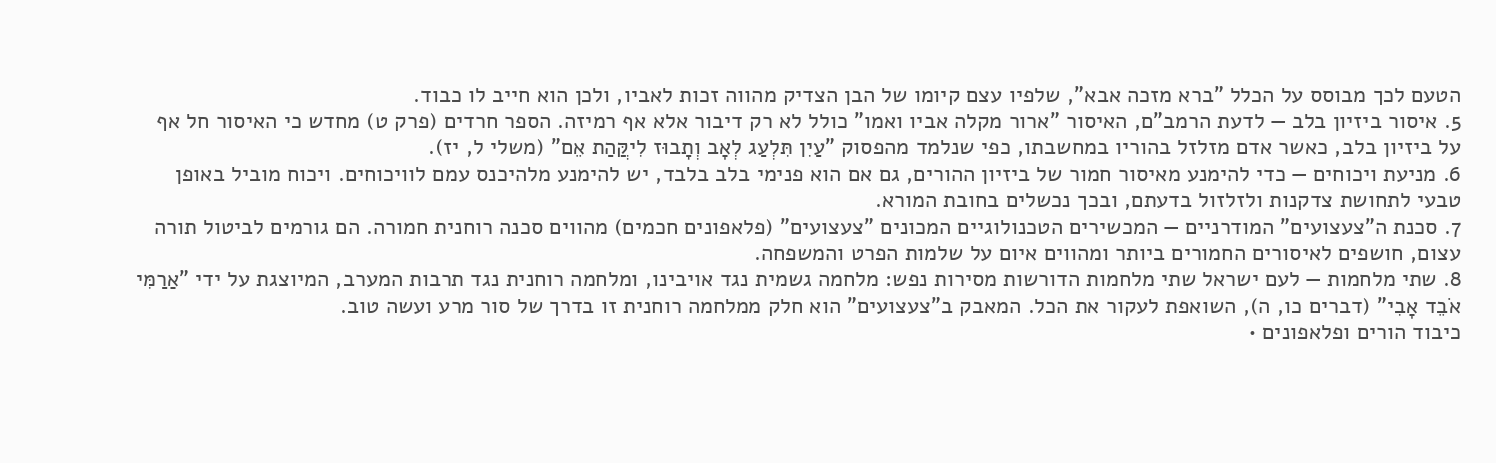הטעם לכך מבוסס על הכלל "ברא מזכה אבא", שלפיו עצם קיומו של הבן הצדיק מהווה זכות לאביו, ולכן הוא חייב לו כבוד.
5. איסור ביזיון בלב — לדעת הרמב"ם, האיסור "ארור מקלה אביו ואמו" כולל לא רק דיבור אלא אף רמיזה. הספר חרדים (פרק ט) מחדש כי האיסור חל אף על ביזיון בלב, כאשר אדם מזלזל בהוריו במחשבתו, כפי שנלמד מהפסוק "עַיִן תִּלְעַג לְאָב וְתָבוּז לִיקֲּהַת אֵם" (משלי ל, יז).
6. מניעת ויכוחים — כדי להימנע מאיסור חמור של ביזיון ההורים, גם אם הוא פנימי בלב בלבד, יש להימנע מלהיכנס עמם לוויכוחים. ויכוח מוביל באופן טבעי לתחושת צדקנות ולזלזול בדעתם, ובכך נכשלים בחובת המורא.
7. סכנת ה"צעצועים" המודרניים — המכשירים הטכנולוגיים המכונים "צעצועים" (פלאפונים חכמים) מהווים סכנה רוחנית חמורה. הם גורמים לביטול תורה עצום, חושפים לאיסורים החמורים ביותר ומהווים איום על שלמות הפרט והמשפחה.
8. שתי מלחמות — לעם ישראל שתי מלחמות הדורשות מסירות נפש: מלחמה גשמית נגד אויבינו, ומלחמה רוחנית נגד תרבות המערב, המיוצגת על ידי "אַרַמִּי אֹבֵד אָבִי" (דברים כו, ה), השואפת לעקור את הכל. המאבק ב"צעצועים" הוא חלק ממלחמה רוחנית זו בדרך של סור מרע ועשה טוב.
כיבוד הורים ופלאפונים •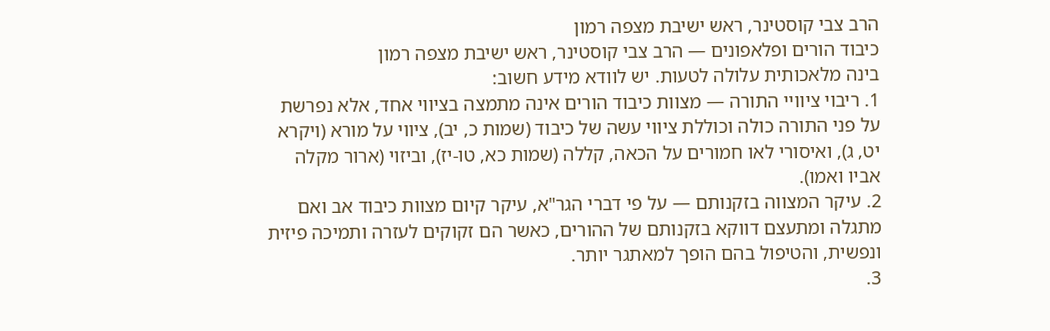הרב צבי קוסטינר, ראש ישיבת מצפה רמון
כיבוד הורים ופלאפונים — הרב צבי קוסטינר, ראש ישיבת מצפה רמון
בינה מלאכותית עלולה לטעות. יש לוודא מידע חשוב:
1. ריבוי ציוויי התורה — מצוות כיבוד הורים אינה מתמצה בציווי אחד, אלא נפרשת על פני התורה כולה וכוללת ציווי עשה של כיבוד (שמות כ, יב), ציווי על מורא (ויקרא יט, ג), ואיסורי לאו חמורים על הכאה, קללה (שמות כא, טו-יז), וביזוי (ארור מקלה אביו ואמו).
2. עיקר המצווה בזקנותם — על פי דברי הגר"א, עיקר קיום מצוות כיבוד אב ואם מתגלה ומתעצם דווקא בזקנותם של ההורים, כאשר הם זקוקים לעזרה ותמיכה פיזית ונפשית, והטיפול בהם הופך למאתגר יותר.
3.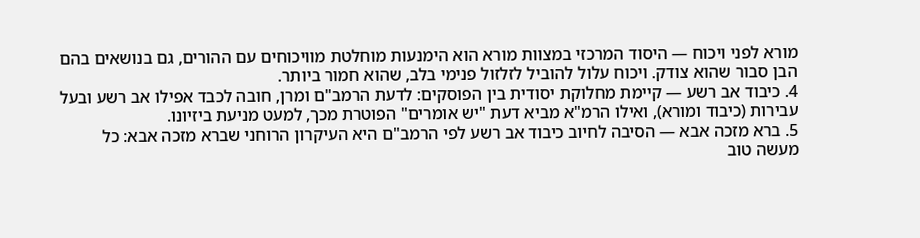מורא לפני ויכוח — היסוד המרכזי במצוות מורא הוא הימנעות מוחלטת מוויכוחים עם ההורים, גם בנושאים בהם הבן סבור שהוא צודק. ויכוח עלול להוביל לזלזול פנימי בלב, שהוא חמור ביותר.
4. כיבוד אב רשע — קיימת מחלוקת יסודית בין הפוסקים: לדעת הרמב"ם ומרן, חובה לכבד אפילו אב רשע ובעל עבירות (כיבוד ומורא), ואילו הרמ"א מביא דעת "יש אומרים" הפוטרת מכך, למעט מניעת ביזיונו.
5. ברא מזכה אבא — הסיבה לחיוב כיבוד אב רשע לפי הרמב"ם היא העיקרון הרוחני שברא מזכה אבא: כל מעשה טוב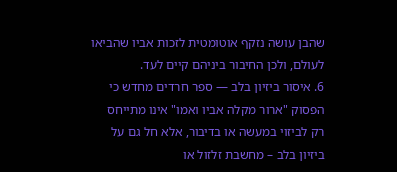שהבן עושה נזקף אוטומטית לזכות אביו שהביאו לעולם, ולכן החיבור ביניהם קיים לעד.
6. איסור ביזיון בלב — ספר חרדים מחדש כי הפסוק "ארור מקלה אביו ואמו" אינו מתייחס רק לביזוי במעשה או בדיבור, אלא חל גם על ביזיון בלב – מחשבת זלזול או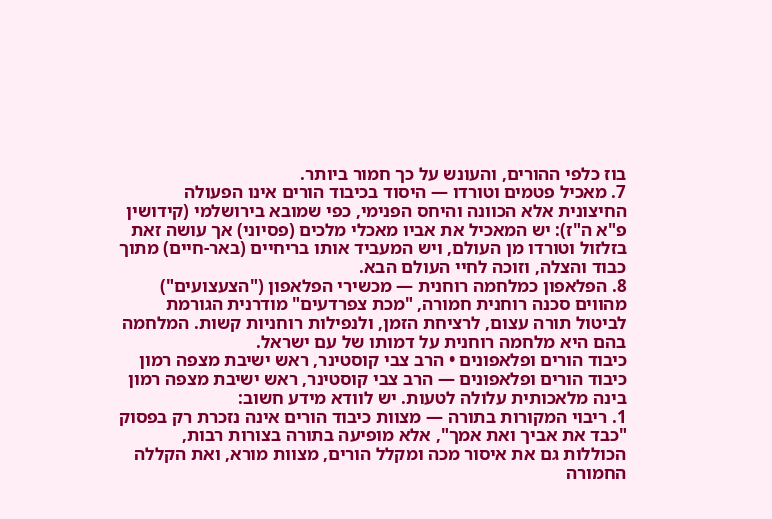בוז כלפי ההורים, והעונש על כך חמור ביותר.
7. מאכיל פטמים וטורדו — היסוד בכיבוד הורים אינו הפעולה החיצונית אלא הכוונה והיחס הפנימי, כפי שמובא בירושלמי (קידושין פ"א ה"ז): יש המאכיל את אביו מאכלי מלכים (פסיוני) אך עושה זאת בזלזול וטורדו מן העולם, ויש המעביד אותו בריחיים (באר-חיים) מתוך כבוד והצלה, וזוכה לחיי העולם הבא.
8. הפלאפון כמלחמה רוחנית — מכשירי הפלאפון ("הצעצועים") מהווים סכנה רוחנית חמורה, "מכת צפרדעים" מודרנית הגורמת לביטול תורה עצום, לרציחת הזמן, ולנפילות רוחניות קשות. המלחמה בהם היא מלחמה רוחנית על דמותו של עם ישראל.
כיבוד הורים ופלאפונים • הרב צבי קוסטינר, ראש ישיבת מצפה רמון
כיבוד הורים ופלאפונים — הרב צבי קוסטינר, ראש ישיבת מצפה רמון
בינה מלאכותית עלולה לטעות. יש לוודא מידע חשוב:
1. ריבוי המקורות בתורה — מצוות כיבוד הורים אינה נזכרת רק בפסוק "כבד את אביך ואת אמך", אלא מופיעה בתורה בצורות רבות, הכוללות גם את איסור מכה ומקלל הורים, מצוות מורא, ואת הקללה החמורה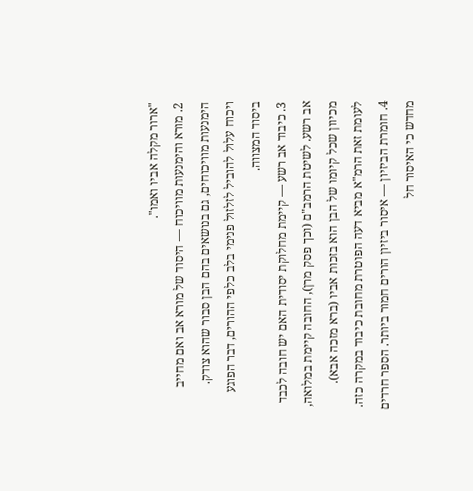"ארור מקלה אביו ואמו".
2. מורא והימנעות מוויכוח — היסוד של מורא אב ואם מחייב הימנעות מוויכוחים, גם בנושאים בהם הבן סבור שהוא צודק. ויכוח עלול להוביל לזלזול פנימי בלב כלפי ההורים, דבר הפוגע ביסוד המצווה.
3. כיבוד אב רשע — קיימת מחלוקת יסודית האם יש חובה לכבד אב רשע. לשיטת הרמב"ם (וכך פסק מרן), החובה קיימת במלואה, מכיוון שכל קיומו של הבן הוא בזכות אביו (ברא מזכה אבא). לעומת זאת הרמ"א מביא דעה הפוטרת מחובת כיבוד במקרה כזה.
4. חומרת הביזיון — איסור ביזיון הורים חמור ביותר. הספר חרדים מחדש כי האיסור חל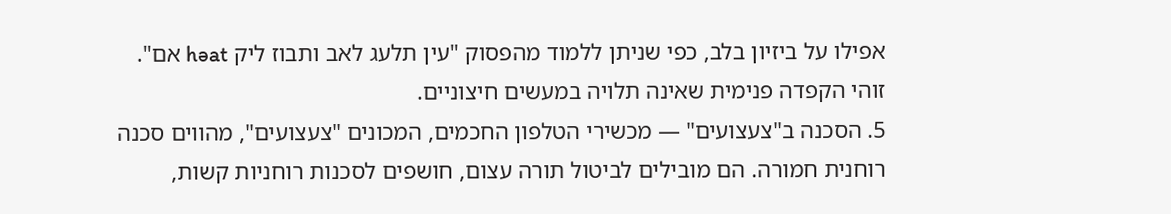אפילו על ביזיון בלב, כפי שניתן ללמוד מהפסוק "עין תלעג לאב ותבוז ליק həat אם". זוהי הקפדה פנימית שאינה תלויה במעשים חיצוניים.
5. הסכנה ב"צעצועים" — מכשירי הטלפון החכמים, המכונים "צעצועים", מהווים סכנה רוחנית חמורה. הם מובילים לביטול תורה עצום, חושפים לסכנות רוחניות קשות,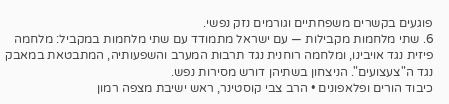פוגעים בקשרים משפחתיים וגורמים נזק נפשי.
6. שתי מלחמות מקבילות — עם ישראל מתמודד עם שתי מלחמות במקביל: מלחמה פיזית נגד אויבינו, ומלחמה רוחנית נגד תרבות המערב והשפעותיה, המתבטאת במאבק נגד ה"צעצועים". הניצחון בשתיהן דורש מסירות נפש.
כיבוד הורים ופלאפונים • הרב צבי קוסטינר, ראש ישיבת מצפה רמון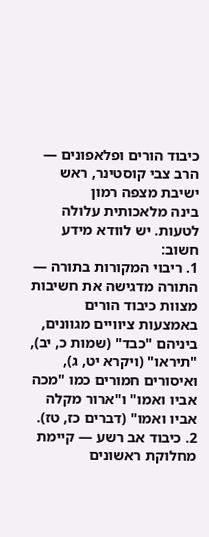כיבוד הורים ופלאפונים — הרב צבי קוסטינר, ראש ישיבת מצפה רמון
בינה מלאכותית עלולה לטעות. יש לוודא מידע חשוב:
1. ריבוי המקורות בתורה — התורה מדגישה את חשיבות מצוות כיבוד הורים באמצעות ציוויים מגוונים, ביניהם "כבד" (שמות כ, יב), "תיראו" (ויקרא יט, ג), ואיסורים חמורים כמו "מכה אביו ואמו" ו"ארור מקלה אביו ואמו" (דברים כז, טז).
2. כיבוד אב רשע — קיימת מחלוקת ראשונים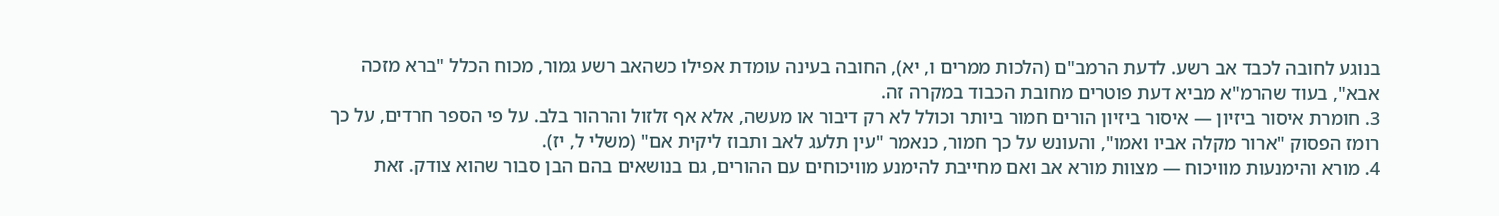בנוגע לחובה לכבד אב רשע. לדעת הרמב"ם (הלכות ממרים ו, יא), החובה בעינה עומדת אפילו כשהאב רשע גמור, מכוח הכלל "ברא מזכה אבא", בעוד שהרמ"א מביא דעת פוטרים מחובת הכבוד במקרה זה.
3. חומרת איסור ביזיון — איסור ביזיון הורים חמור ביותר וכולל לא רק דיבור או מעשה, אלא אף זלזול והרהור בלב. על פי הספר חרדים, על כך רומז הפסוק "ארור מקלה אביו ואמו", והעונש על כך חמור, כנאמר "עין תלעג לאב ותבוז ליקית אם" (משלי ל, יז).
4. מורא והימנעות מוויכוח — מצוות מורא אב ואם מחייבת להימנע מוויכוחים עם ההורים, גם בנושאים בהם הבן סבור שהוא צודק. זאת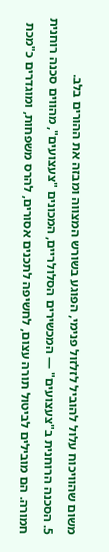משום שהוויכוח עלול להוביל לזלזול פנימי, הפוגע בשורש המצווה ומבזה את ההורים בלב.
5. הסכנה הרוחנית ב"צעצועים" — המכשירים הסלולריים, המכונים "צעצועים", מהווים סכנה רוחנית חמורה. הם מובילים לביטול תורה עצום, לחשיפה לתכנים אסורים, להרס משפחות, ומוגדרים כ"מכת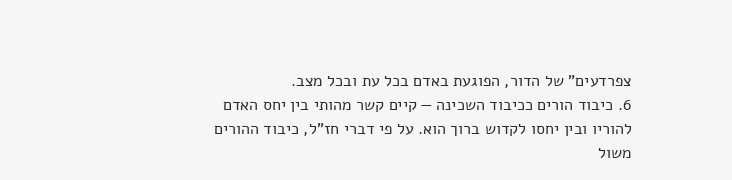צפרדעים" של הדור, הפוגעת באדם בכל עת ובכל מצב.
6. כיבוד הורים ככיבוד השכינה — קיים קשר מהותי בין יחס האדם להוריו ובין יחסו לקדוש ברוך הוא. על פי דברי חז"ל, כיבוד ההורים משול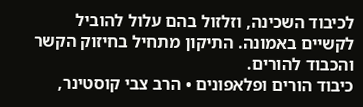לכיבוד השכינה, וזלזול בהם עלול להוביל לקשיים באמונה. התיקון מתחיל בחיזוק הקשר והכבוד להורים.
כיבוד הורים ופלאפונים • הרב צבי קוסטינר,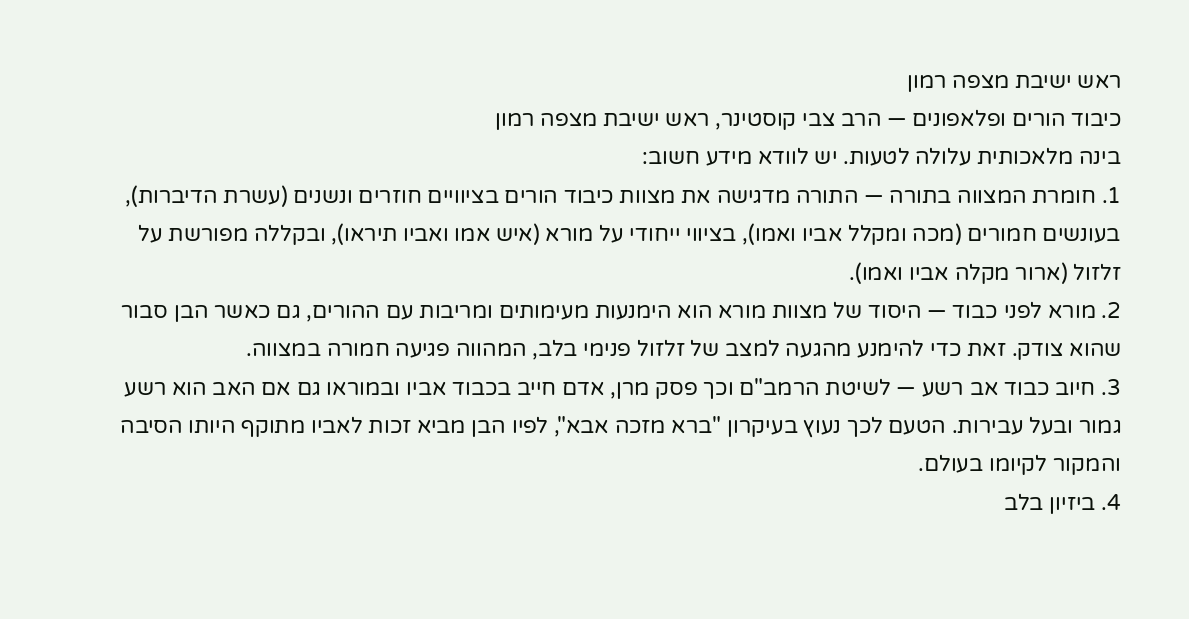ראש ישיבת מצפה רמון
כיבוד הורים ופלאפונים — הרב צבי קוסטינר, ראש ישיבת מצפה רמון
בינה מלאכותית עלולה לטעות. יש לוודא מידע חשוב:
1. חומרת המצווה בתורה — התורה מדגישה את מצוות כיבוד הורים בציוויים חוזרים ונשנים (עשרת הדיברות), בעונשים חמורים (מכה ומקלל אביו ואמו), בציווי ייחודי על מורא (איש אמו ואביו תיראו), ובקללה מפורשת על זלזול (ארור מקלה אביו ואמו).
2. מורא לפני כבוד — היסוד של מצוות מורא הוא הימנעות מעימותים ומריבות עם ההורים, גם כאשר הבן סבור שהוא צודק. זאת כדי להימנע מהגעה למצב של זלזול פנימי בלב, המהווה פגיעה חמורה במצווה.
3. חיוב כבוד אב רשע — לשיטת הרמב"ם וכך פסק מרן, אדם חייב בכבוד אביו ובמוראו גם אם האב הוא רשע גמור ובעל עבירות. הטעם לכך נעוץ בעיקרון "ברא מזכה אבא", לפיו הבן מביא זכות לאביו מתוקף היותו הסיבה והמקור לקיומו בעולם.
4. ביזיון בלב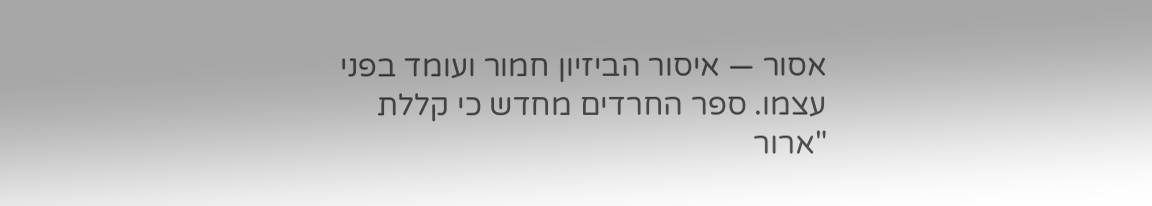אסור — איסור הביזיון חמור ועומד בפני עצמו. ספר החרדים מחדש כי קללת "ארור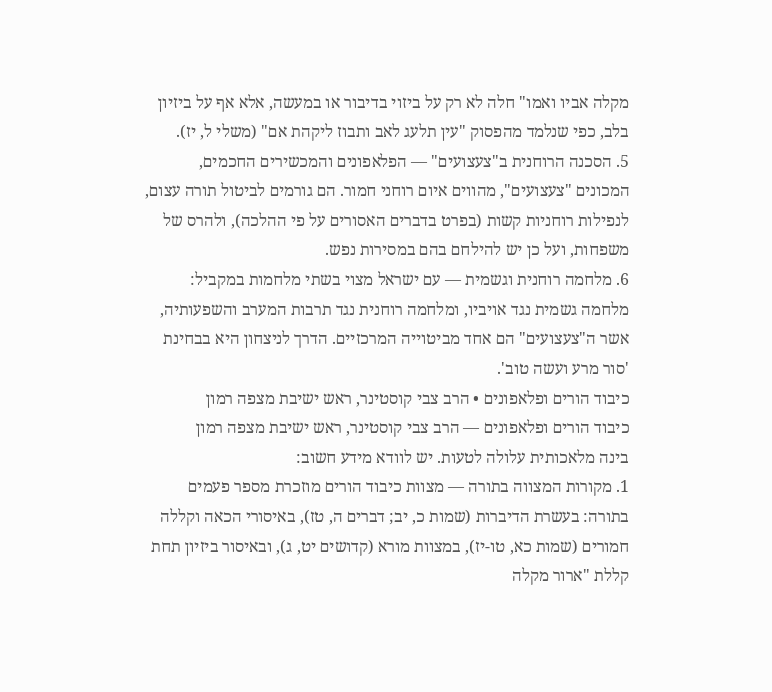מקלה אביו ואמו" חלה לא רק על ביזוי בדיבור או במעשה, אלא אף על ביזיון בלב, כפי שנלמד מהפסוק "עין תלעג לאב ותבוז ליקהת אם" (משלי ל, יז).
5. הסכנה הרוחנית ב"צעצועים" — הפלאפונים והמכשירים החכמים, המכונים "צעצועים", מהווים איום רוחני חמור. הם גורמים לביטול תורה עצום, לנפילות רוחניות קשות (בפרט בדברים האסורים על פי ההלכה), ולהרס של משפחות, ועל כן יש להילחם בהם במסירות נפש.
6. מלחמה רוחנית וגשמית — עם ישראל מצוי בשתי מלחמות במקביל: מלחמה גשמית נגד אויביו, ומלחמה רוחנית נגד תרבות המערב והשפעותיה, אשר ה"צעצועים" הם אחד מביטוייה המרכזיים. הדרך לניצחון היא בבחינת 'סור מרע ועשה טוב'.
כיבוד הורים ופלאפונים • הרב צבי קוסטינר, ראש ישיבת מצפה רמון
כיבוד הורים ופלאפונים — הרב צבי קוסטינר, ראש ישיבת מצפה רמון
בינה מלאכותית עלולה לטעות. יש לוודא מידע חשוב:
1. מקורות המצווה בתורה — מצוות כיבוד הורים מוזכרת מספר פעמים בתורה: בעשרת הדיברות (שמות כ, יב; דברים ה, טז), באיסורי הכאה וקללה חמורים (שמות כא, טו-יז), במצוות מורא (קדושים יט, ג), ובאיסור ביזיון תחת קללת "ארור מקלה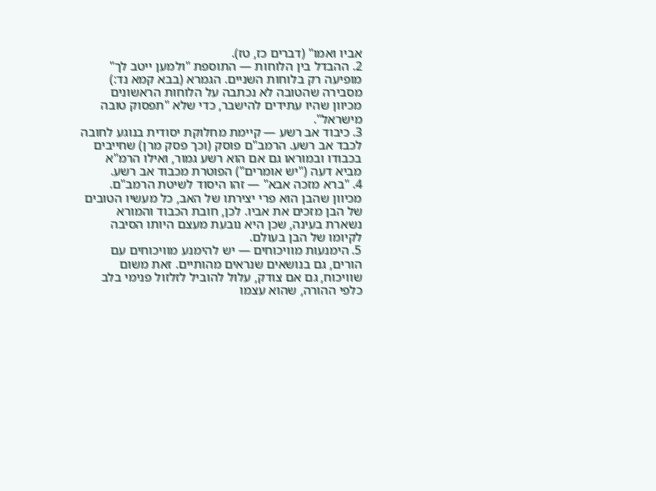אביו ואמו" (דברים כז, טז).
2. ההבדל בין הלוחות — התוספת "ולמען ייטב לך" מופיעה רק בלוחות השניים. הגמרא (בבא קמא נד:) מסבירה שהטובה לא נכתבה על הלוחות הראשונים מכיוון שהיו עתידים להישבר, כדי שלא "תפסוק טובה מישראל".
3. כיבוד אב רשע — קיימת מחלוקת יסודית בנוגע לחובה לכבד אב רשע. הרמב"ם פוסק (וכך פסק מרן) שחייבים בכבודו ובמוראו גם אם הוא רשע גמור, ואילו הרמ"א מביא דעה ("יש אומרים") הפוטרת מכבוד אב רשע.
4. "ברא מזכה אבא" — זהו היסוד לשיטת הרמב"ם. מכיוון שהבן הוא פרי יצירתו של האב, כל מעשיו הטובים של הבן מזכים את אביו. לכן, חובת הכבוד והמורא נשארת בעינה, שכן היא נובעת מעצם היותו הסיבה לקיומו של הבן בעולם.
5. הימנעות מוויכוחים — יש להימנע מוויכוחים עם הורים, גם בנושאים שנראים מהותיים. זאת משום שוויכוח, גם אם צודק, עלול להוביל לזלזול פנימי בלב כלפי ההורה, שהוא עצמו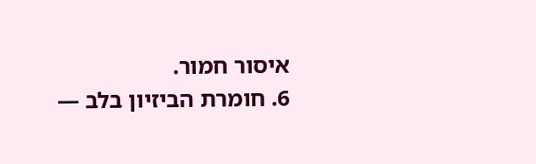איסור חמור.
6. חומרת הביזיון בלב —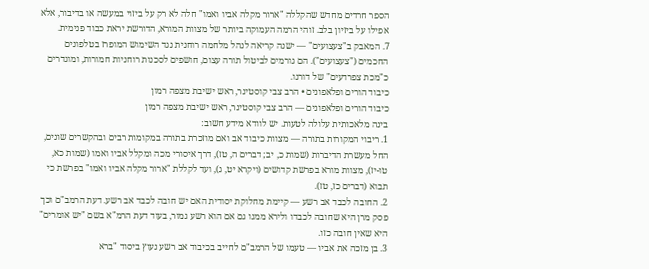הספר חרדים מחדש שהקללה "ארור מקלה אביו ואמו" חלה לא רק על ביזוי במעשה או בדיבור, אלא אפילו על ביזיון בלב. זוהי הרמה העמוקה ביותר של מצוות המורא, הדורשת יראת כבוד פנימית.
7. המאבק ב"צעצועים" — ישנה קריאה לנהל מלחמה רוחנית נגד השימוש המופרז בטלפונים החכמים ("צעצועים"). הם גורמים לביטול תורה עצום, חושפים לסכנות רוחניות חמורות, ומוגדרים כ"מכת צפרדעים" של דורנו.
כיבוד הורים ופלאפונים • הרב צבי קוסטינר, ראש ישיבת מצפה רמון
כיבוד הורים ופלאפונים — הרב צבי קוסטינר, ראש ישיבת מצפה רמון
בינה מלאכותית עלולה לטעות. יש לוודא מידע חשוב:
1. ריבוי המקורות בתורה — מצוות כיבוד אב ואם מוזכרת בתורה במקומות רבים ובהקשרים שונים, החל מעשרת הדיברות (שמות כ, יב; דברים ה, טז), דרך איסורי מכה ומקלל אביו ואמו (שמות כא, טו-יז), מצוות מורא בפרשת קדושים (ויקרא יט, ג), ועד לקללת "ארור מקלה אביו ואמו" בפרשת כי תבוא (דברים כז, טז).
2. החובה לכבד אב רשע — קיימת מחלוקת יסודית האם יש חובה לכבד אב רשע. דעת הרמב"ם וכך פסק מרן היא שחובה לכבדו ולירא ממנו גם אם הוא רשע גמור, בעוד דעת הרמ"א בשם "יש אומרים" היא שאין חובה כזו.
3. בן מזכה את אביו — טעמו של הרמב"ם לחייב בכיבוד אב רשע נעוץ ביסוד "ברא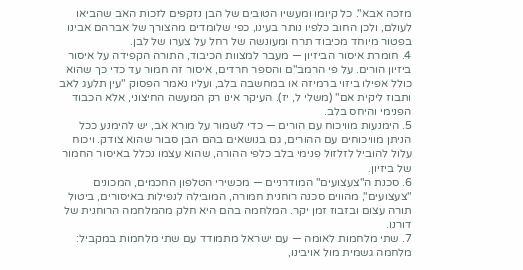מזכה אבא". כל קיומו ומעשיו הטובים של הבן נזקפים לזכות האב שהביאו לעולם, ולכן החוב כלפיו נותר בעינו, כפי שלומדים מהצורך של אברהם אבינו בפטור מיוחד מכיבוד תרח ומעונשה של רחל על צערו של לבן.
4. חומרת איסור הביזיון — מעבר למצוות הכיבוד, התורה הקפידה על איסור ביזיון הורים. על פי הרמב"ם והספר חרדים, איסור זה חמור עד כדי כך שהוא כולל אפילו ביזוי ברמיזה או במחשבה בלב, ועליו נאמר הפסוק "עין תלעג לאב ותבוז ליקית אם" (משלי ל, יז). העיקר אינו רק המעשה החיצוני, אלא הכבוד הפנימי והיחס בלב.
5. הימנעות מוויכוח עם הורים — כדי לשמור על מורא אב, יש להימנע ככל הניתן מוויכוחים עם ההורים, גם בנושאים בהם הבן סבור שהוא צודק. ויכוח עלול להוביל לזלזול פנימי בלב כלפי ההורה, שהוא עצמו נכלל באיסור החמור של ביזיון.
6. סכנת ה"צעצועים" המודרניים — מכשירי הטלפון החכמים, המכונים "צעצועים", מהווים סכנה רוחנית חמורה, המובילה לנפילות באיסורים, ביטול תורה עצום ובזבוז זמן יקר. המלחמה בהם היא חלק מהמלחמה הרוחנית של דורנו.
7. שתי מלחמות לאומה — עם ישראל מתמודד עם שתי מלחמות במקביל: מלחמה גשמית מול אויבינו,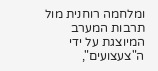ומלחמה רוחנית מול תרבות המערב המיוצגת על ידי ה"צעצועים",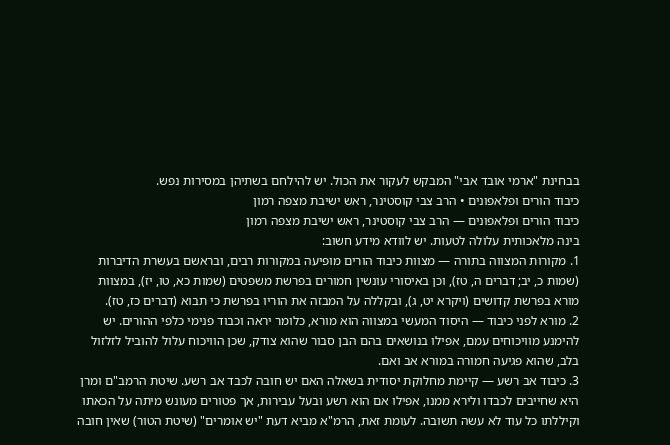בבחינת "ארמי אובד אבי" המבקש לעקור את הכול. יש להילחם בשתיהן במסירות נפש.
כיבוד הורים ופלאפונים • הרב צבי קוסטינר, ראש ישיבת מצפה רמון
כיבוד הורים ופלאפונים — הרב צבי קוסטינר, ראש ישיבת מצפה רמון
בינה מלאכותית עלולה לטעות. יש לוודא מידע חשוב:
1. מקורות המצווה בתורה — מצוות כיבוד הורים מופיעה במקורות רבים, ובראשם בעשרת הדיברות (שמות כ, יב; דברים ה, טז), וכן באיסורי עונשין חמורים בפרשת משפטים (שמות כא, טו, יז), במצוות מורא בפרשת קדושים (ויקרא יט, ג), ובקללה על המבזה את הוריו בפרשת כי תבוא (דברים כז, טז).
2. מורא לפני כיבוד — היסוד המעשי במצווה הוא מורא, כלומר יראה וכבוד פנימי כלפי ההורים. יש להימנע מוויכוחים עמם, אפילו בנושאים בהם הבן סבור שהוא צודק, שכן הוויכוח עלול להוביל לזלזול בלב, שהוא פגיעה חמורה במורא אב ואם.
3. כיבוד אב רשע — קיימת מחלוקת יסודית בשאלה האם יש חובה לכבד אב רשע. שיטת הרמב"ם ומרן היא שחייבים לכבדו ולירא ממנו, אפילו אם הוא רשע ובעל עבירות, אך פטורים מעונש מיתה על הכאתו וקיללתו כל עוד לא עשה תשובה. לעומת זאת, הרמ"א מביא דעת "יש אומרים" (שיטת הטור) שאין חובה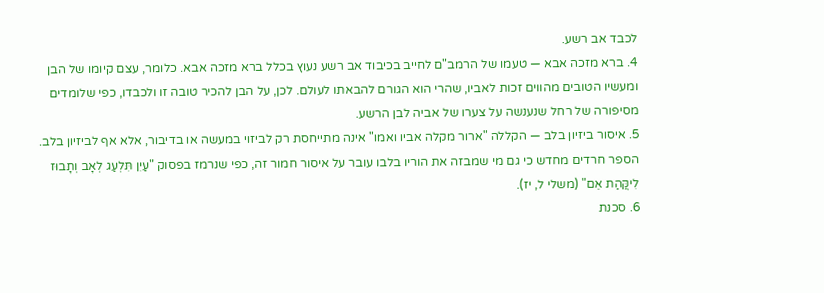לכבד אב רשע.
4. ברא מזכה אבא — טעמו של הרמב"ם לחייב בכיבוד אב רשע נעוץ בכלל ברא מזכה אבא. כלומר, עצם קיומו של הבן ומעשיו הטובים מהווים זכות לאביו, שהרי הוא הגורם להבאתו לעולם. לכן, על הבן להכיר טובה זו ולכבדו, כפי שלומדים מסיפורה של רחל שנענשה על צערו של אביה לבן הרשע.
5. איסור ביזיון בלב — הקללה "ארור מקלה אביו ואמו" אינה מתייחסת רק לביזוי במעשה או בדיבור, אלא אף לביזיון בלב. הספר חרדים מחדש כי גם מי שמבזה את הוריו בלבו עובר על איסור חמור זה, כפי שנרמז בפסוק "עַיִן תִּלְעַג לְאָב וְתָבוּז לִיקֲּהַת אֵם" (משלי ל, יז).
6. סכנת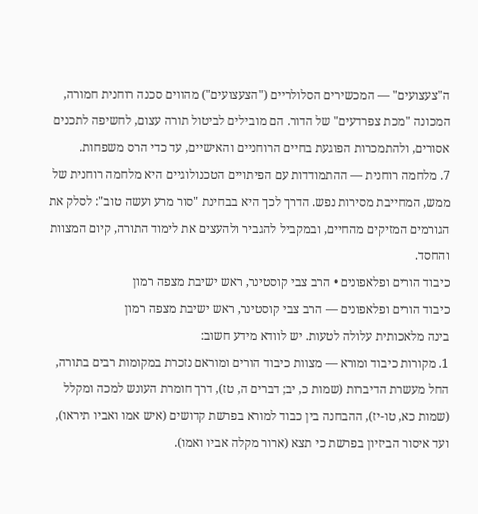ה"צעצועים" — המכשירים הסלולריים ("הצעצועים") מהווים סכנה רוחנית חמורה, המכונה "מכת צפרדעים" של הדור. הם מובילים לביטול תורה עצום, לחשיפה לתכנים אסורים, ולהתמכרות הפוגעת בחיים הרוחניים והאישיים, עד כדי הרס משפחות.
7. מלחמה רוחנית — ההתמודדות עם הפיתויים הטכנולוגיים היא מלחמה רוחנית של ממש, המחייבת מסירות נפש. הדרך לכך היא בבחינת "סור מרע ועשה טוב": לסלק את הגורמים המזיקים מהחיים, ובמקביל להגביר ולהעצים את לימוד התורה, קיום המצוות והחסד.
כיבוד הורים ופלאפונים • הרב צבי קוסטינר, ראש ישיבת מצפה רמון
כיבוד הורים ופלאפונים — הרב צבי קוסטינר, ראש ישיבת מצפה רמון
בינה מלאכותית עלולה לטעות. יש לוודא מידע חשוב:
1. מקורות כיבוד ומורא — מצוות כיבוד הורים ומוראם נזכרת במקומות רבים בתורה, החל מעשרת הדיברות (שמות כ, יב; דברים ה, טז), דרך חומרת העונש למכה ומקלל (שמות כא, טו-יז), ההבחנה בין כבוד למורא בפרשת קדושים (איש אמו ואביו תיראו), ועד איסור הביזיון בפרשת כי תצא (ארור מקלה אביו ואמו).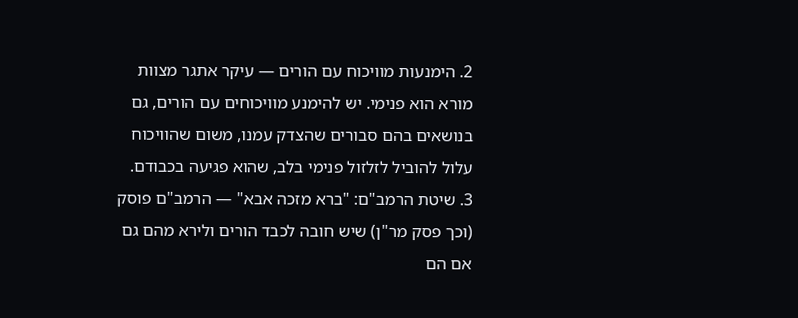2. הימנעות מוויכוח עם הורים — עיקר אתגר מצוות מורא הוא פנימי. יש להימנע מוויכוחים עם הורים, גם בנושאים בהם סבורים שהצדק עמנו, משום שהוויכוח עלול להוביל לזלזול פנימי בלב, שהוא פגיעה בכבודם.
3. שיטת הרמב"ם: "ברא מזכה אבא" — הרמב"ם פוסק (וכך פסק מר"ן) שיש חובה לכבד הורים ולירא מהם גם אם הם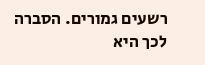רשעים גמורים. הסברה לכך היא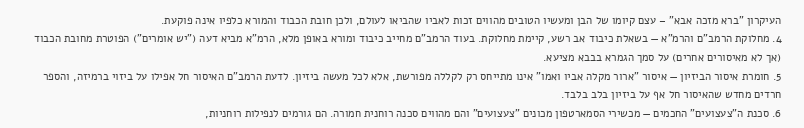העיקרון "ברא מזכה אבא" – עצם קיומו של הבן ומעשיו הטובים מהווים זכות לאביו שהביאו לעולם, ולכן חובת הכבוד והמורא כלפיו אינה פוקעת.
4. מחלוקת הרמב"ם והרמ"א — בשאלת כיבוד אב רשע, קיימת מחלוקת. בעוד הרמב"ם מחייב כיבוד ומורא באופן מלא, הרמ"א מביא דעה ("יש אומרים") הפוטרת מחובת הכבוד (אך לא מאיסורים אחרים) על סמך הגמרא בבבא מציעא.
5. חומרת איסור הביזיון — איסור "ארור מקלה אביו ואמו" אינו מתייחס רק לקללה מפורשת, אלא לכל מעשה ביזיון. לדעת הרמב"ם האיסור חל אפילו על ביזוי ברמיזה, והספר חרדים מחדש שהאיסור חל אף על ביזיון בלב בלבד.
6. סכנת ה"צעצועים" החכמים — מכשירי הסמארטפון מכונים "צעצועים" והם מהווים סכנה רוחנית חמורה. הם גורמים לנפילות רוחניות,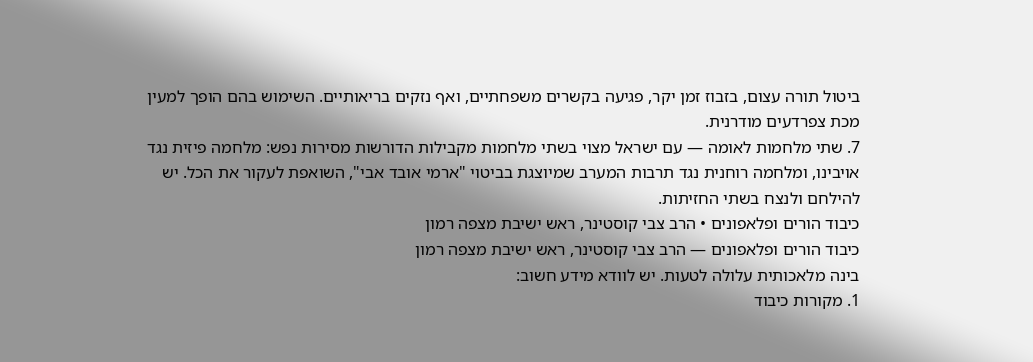ביטול תורה עצום, בזבוז זמן יקר, פגיעה בקשרים משפחתיים, ואף נזקים בריאותיים. השימוש בהם הופך למעין מכת צפרדעים מודרנית.
7. שתי מלחמות לאומה — עם ישראל מצוי בשתי מלחמות מקבילות הדורשות מסירות נפש: מלחמה פיזית נגד אויבינו, ומלחמה רוחנית נגד תרבות המערב שמיוצגת בביטוי "ארמי אובד אבי", השואפת לעקור את הכל. יש להילחם ולנצח בשתי החזיתות.
כיבוד הורים ופלאפונים • הרב צבי קוסטינר, ראש ישיבת מצפה רמון
כיבוד הורים ופלאפונים — הרב צבי קוסטינר, ראש ישיבת מצפה רמון
בינה מלאכותית עלולה לטעות. יש לוודא מידע חשוב:
1. מקורות כיבוד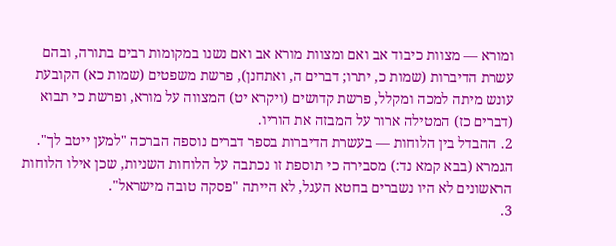ומורא — מצוות כיבוד אב ואם ומצוות מורא אב ואם נשנו במקומות רבים בתורה, ובהם עשרת הדיברות (שמות כ, יתרו; דברים ה, ואתחנן), פרשת משפטים (שמות כא) הקובעת עונש מיתה למכה ומקלל, פרשת קדושים (ויקרא יט) המצווה על מורא, ופרשת כי תבוא (דברים כז) המטילה ארור על המבזה את הוריו.
2. ההבדל בין הלוחות — בעשרת הדיברות בספר דברים נוספה הברכה "למען ייטב לך". הגמרא (בבא קמא נד:) מסבירה כי תוספת זו נכתבה על הלוחות השניות, שכן אילו הלוחות הראשונים לא היו נשברים בחטא העגל, לא הייתה "פסקה טובה מישראל".
3.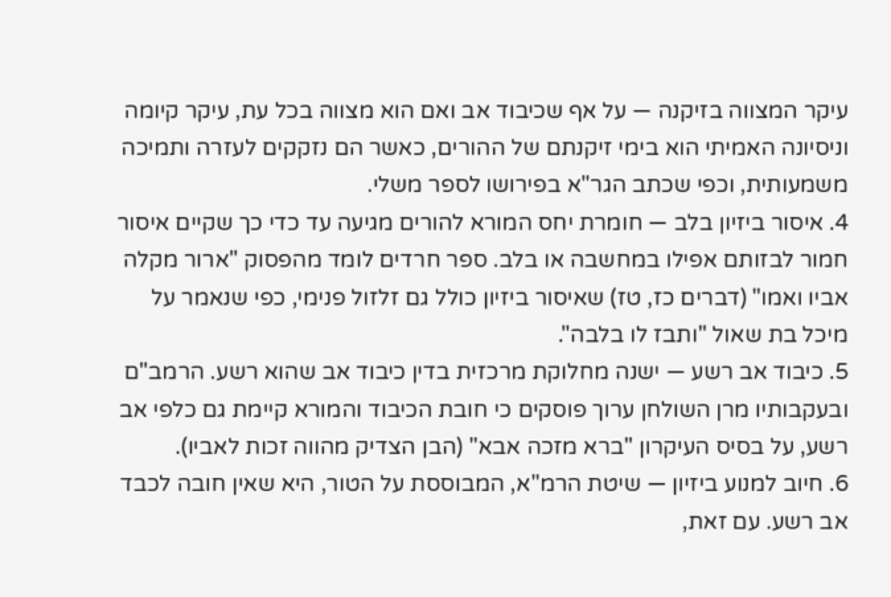עיקר המצווה בזיקנה — על אף שכיבוד אב ואם הוא מצווה בכל עת, עיקר קיומה וניסיונה האמיתי הוא בימי זיקנתם של ההורים, כאשר הם נזקקים לעזרה ותמיכה משמעותית, וכפי שכתב הגר"א בפירושו לספר משלי.
4. איסור ביזיון בלב — חומרת יחס המורא להורים מגיעה עד כדי כך שקיים איסור חמור לבזותם אפילו במחשבה או בלב. ספר חרדים לומד מהפסוק "ארור מקלה אביו ואמו" (דברים כז, טז) שאיסור ביזיון כולל גם זלזול פנימי, כפי שנאמר על מיכל בת שאול "ותבז לו בלבה".
5. כיבוד אב רשע — ישנה מחלוקת מרכזית בדין כיבוד אב שהוא רשע. הרמב"ם ובעקבותיו מרן השולחן ערוך פוסקים כי חובת הכיבוד והמורא קיימת גם כלפי אב רשע, על בסיס העיקרון "ברא מזכה אבא" (הבן הצדיק מהווה זכות לאביו).
6. חיוב למנוע ביזיון — שיטת הרמ"א, המבוססת על הטור, היא שאין חובה לכבד אב רשע. עם זאת,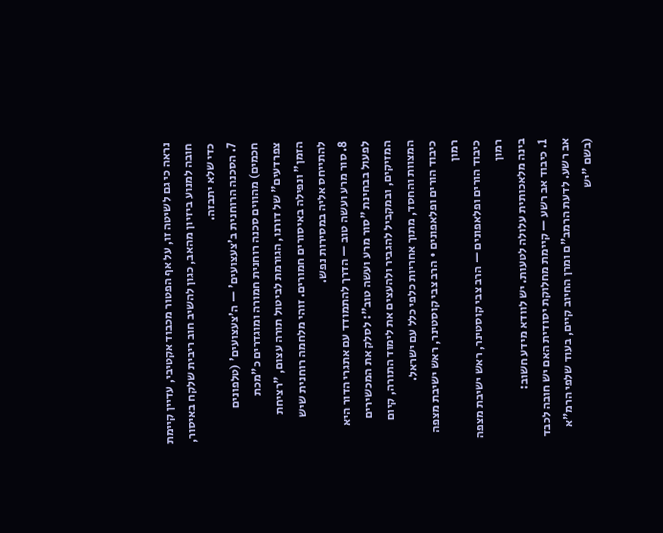נראה כי גם לשיטה זו, על אף הפטור מכבוד אקטיבי, עדיין קיימת חובה למנוע ביזיון מהאב, כגון להשיב חוב ריבית שלקח באיסור, כדי שלא יתבזה.
7. הסכנה הרוחנית ב'צעצועים' — ה'צעצועים' (טלפונים חכמים) מהווים סכנה רוחנית חמורה ומוגדרים כ"מכת צפרדעים" של דורנו, הגורמת לביטול תורה עצום, "רציחת הזמן" ונפילה באיסורים חמורים. זוהי מלחמה רוחנית שיש להתייחס אליה במסירות נפש.
8. סור מרע ועשה טוב — הדרך להתמודד עם אתגרי הדור היא לפעול בבחינת "סור מרע ועשה טוב": לסלק את המכשירים המזיקים, ובמקביל להגביר ולהעצים את לימוד התורה, קיום המצוות והחסד, מתוך אחריות כלפי כלל עם ישראל.
כיבוד הורים ופלאפונים • הרב צבי קוסטינר, ראש ישיבת מצפה רמון
כיבוד הורים ופלאפונים — הרב צבי קוסטינר, ראש ישיבת מצפה רמון
בינה מלאכותית עלולה לטעות. יש לוודא מידע חשוב:
1. כיבוד אב רשע — קיימת מחלוקת יסודית האם יש חובה לכבד אב רשע. לדעת הרמב"ם ומרן החיוב קיים, בעוד שלפי הרמ"א (בשם "יש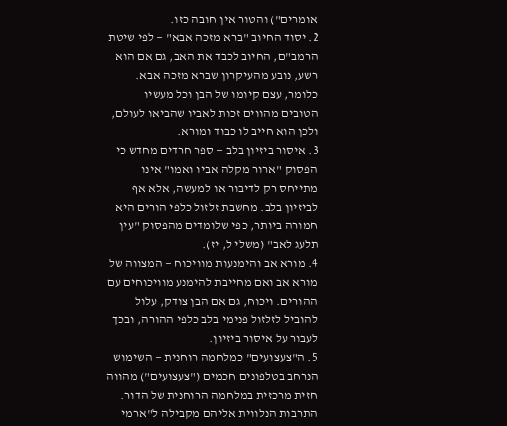אומרים") והטור אין חובה כזו.
2. יסוד החיוב "ברא מזכה אבא" — לפי שיטת הרמב"ם, החיוב לכבד את האב, גם אם הוא רשע, נובע מהעיקרון שברא מזכה אבא. כלומר, עצם קיומו של הבן וכל מעשיו הטובים מהווים זכות לאביו שהביאו לעולם, ולכן הוא חייב לו כבוד ומורא.
3. איסור ביזיון בלב — ספר חרדים מחדש כי הפסוק "ארור מקלה אביו ואמו" אינו מתייחס רק לדיבור או למעשה, אלא אף לביזיון בלב. מחשבת זלזול כלפי הורים היא חמורה ביותר, כפי שלומדים מהפסוק "עין תלעג לאב" (משלי ל, יז).
4. מורא אב והימנעות מוויכוח — המצווה של מורא אב ואם מחייבת להימנע מוויכוחים עם ההורים. ויכוח, גם אם הבן צודק, עלול להוביל לזלזול פנימי בלב כלפי ההורה, ובכך לעבור על איסור ביזיון.
5. ה"צעצועים" כמלחמה רוחנית — השימוש הנרחב בטלפונים חכמים ("צעצועים") מהווה חזית מרכזית במלחמה הרוחנית של הדור. התרבות הנלווית אליהם מקבילה ל"ארמי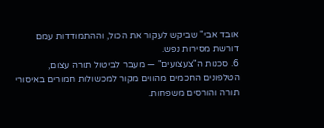אובד אבי" שביקש לעקור את הכול, וההתמודדות עמם דורשת מסירות נפש.
6. סכנות ה"צעצועים" — מעבר לביטול תורה עצום, הטלפונים החכמים מהווים מקור למכשולות חמורים באיסורי תורה והורסים משפחות.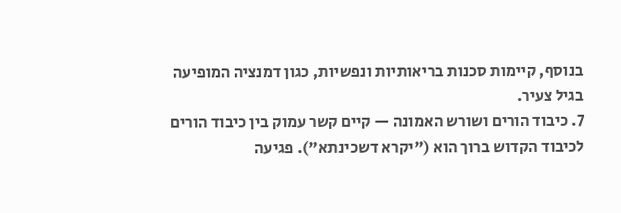בנוסף, קיימות סכנות בריאותיות ונפשיות, כגון דמנציה המופיעה בגיל צעיר.
7. כיבוד הורים ושורש האמונה — קיים קשר עמוק בין כיבוד הורים לכיבוד הקדוש ברוך הוא ("יקרא דשכינתא"). פגיעה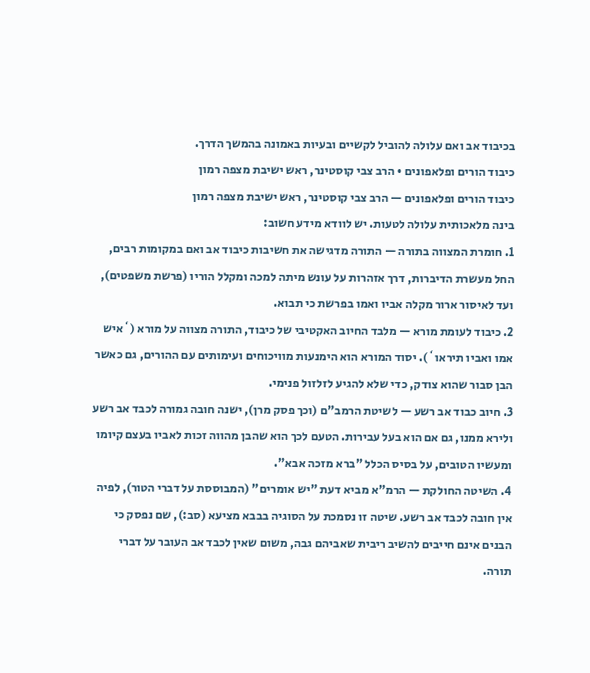בכיבוד אב ואם עלולה להוביל לקשיים ובעיות באמונה בהמשך הדרך.
כיבוד הורים ופלאפונים • הרב צבי קוסטינר, ראש ישיבת מצפה רמון
כיבוד הורים ופלאפונים — הרב צבי קוסטינר, ראש ישיבת מצפה רמון
בינה מלאכותית עלולה לטעות. יש לוודא מידע חשוב:
1. חומרת המצווה בתורה — התורה מדגישה את חשיבות כיבוד אב ואם במקומות רבים, החל מעשרת הדיברות, דרך אזהרות על עונש מיתה למכה ומקלל הוריו (פרשת משפטים), ועד לאיסור ארור מקלה אביו ואמו בפרשת כי תבוא.
2. כיבוד לעומת מורא — מלבד החיוב האקטיבי של כיבוד, התורה מצווה על מורא (`איש אמו ואביו תיראו`). יסוד המורא הוא הימנעות מוויכוחים ועימותים עם ההורים, גם כאשר הבן סבור שהוא צודק, כדי שלא להגיע לזלזול פנימי.
3. חיוב כבוד אב רשע — לשיטת הרמב"ם (וכך פסק מרן), ישנה חובה גמורה לכבד אב רשע ולירא ממנו, גם אם הוא בעל עבירות. הטעם לכך הוא שהבן מהווה זכות לאביו בעצם קיומו ומעשיו הטובים, על בסיס הכלל "ברא מזכה אבא".
4. השיטה החולקת — הרמ"א מביא דעת "יש אומרים" (המבוססת על דברי הטור), לפיה אין חובה לכבד אב רשע. שיטה זו נסמכת על הסוגיה בבבא מציעא (סב:), שם נפסק כי הבנים אינם חייבים להשיב ריבית שאביהם גבה, משום שאין לכבד אב העובר על דברי תורה.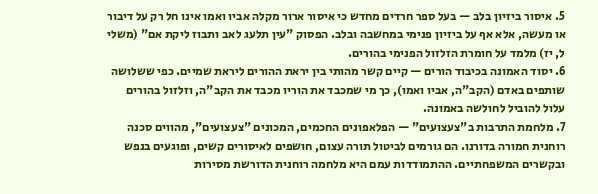5. איסור ביזיון בלב — בעל ספר חרדים מחדש כי איסור ארור מקלה אביו ואמו אינו חל רק על דיבור או מעשה, אלא אף על ביזיון פנימי במחשבה ובלב. הפסוק "עין תלעג לאב ותבוז ליקת אם" (משלי ל, יז) מלמד על חומרת הזלזול הפנימי בהורים.
6. יסוד האמונה בכיבוד הורים — קיים קשר מהותי בין יראת ההורים ליראת שמיים. כפי ששלושה שותפים באדם (הקב"ה, אביו ואמו), כך מי שמכבד את הוריו מכבד את הקב"ה, וזלזול בהורים עלול להוביל לחולשה באמונה.
7. מלחמת התרבות ב"צעצועים" — הפלאפונים החכמים, המכונים "צעצועים", מהווים סכנה רוחנית חמורה בדורנו. הם גורמים לביטול תורה עצום, חושפים לאיסורים קשים, ופוגעים בנפש ובקשרים המשפחתיים. ההתמודדות עמם היא מלחמה רוחנית הדורשת מסירות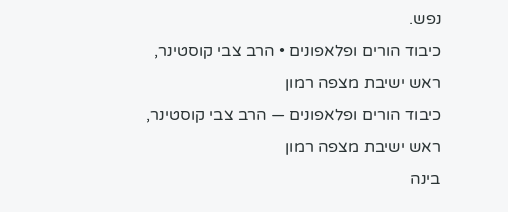נפש.
כיבוד הורים ופלאפונים • הרב צבי קוסטינר, ראש ישיבת מצפה רמון
כיבוד הורים ופלאפונים — הרב צבי קוסטינר, ראש ישיבת מצפה רמון
בינה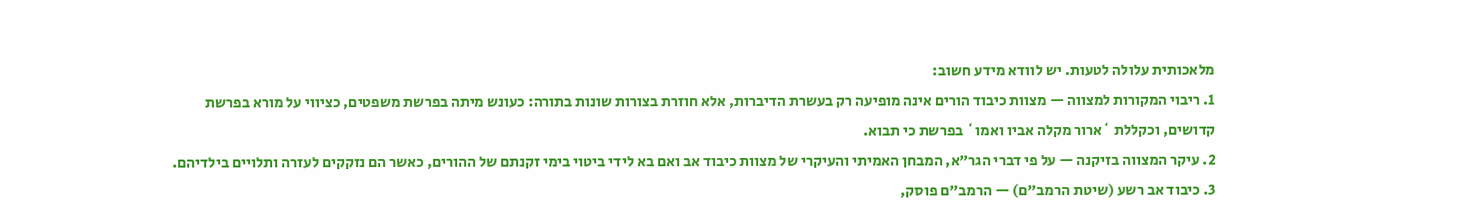מלאכותית עלולה לטעות. יש לוודא מידע חשוב:
1. ריבוי המקורות למצווה — מצוות כיבוד הורים אינה מופיעה רק בעשרת הדיברות, אלא חוזרת בצורות שונות בתורה: כעונש מיתה בפרשת משפטים, כציווי על מורא בפרשת קדושים, וכקללת `ארור מקלה אביו ואמו` בפרשת כי תבוא.
2. עיקר המצווה בזיקנה — על פי דברי הגר"א, המבחן האמיתי והעיקרי של מצוות כיבוד אב ואם בא לידי ביטוי בימי זקנתם של ההורים, כאשר הם נזקקים לעזרה ותלויים בילדיהם.
3. כיבוד אב רשע (שיטת הרמב"ם) — הרמב"ם פוסק,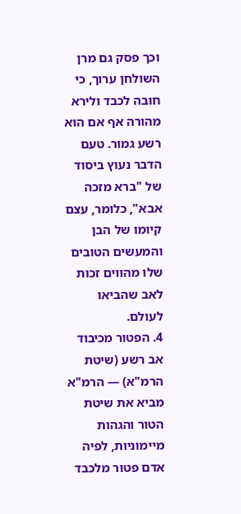וכך פסק גם מרן השולחן ערוך, כי חובה לכבד ולירא מהורה אף אם הוא רשע גמור. טעם הדבר נעוץ ביסוד של "ברא מזכה אבא", כלומר, עצם קיומו של הבן והמעשים הטובים שלו מהווים זכות לאב שהביאו לעולם.
4. הפטור מכיבוד אב רשע (שיטת הרמ"א) — הרמ"א מביא את שיטת הטור והגהות מיימוניות, לפיה אדם פטור מלכבד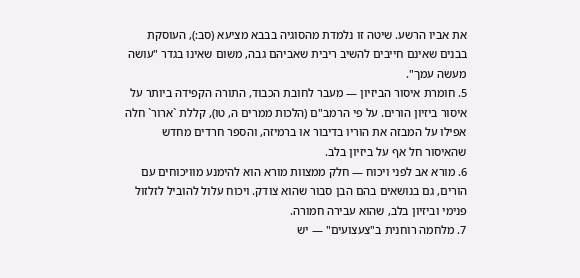את אביו הרשע. שיטה זו נלמדת מהסוגיה בבבא מציעא (סב:), העוסקת בבנים שאינם חייבים להשיב ריבית שאביהם גבה, משום שאינו בגדר "עושה מעשה עמך".
5. חומרת איסור הביזיון — מעבר לחובת הכבוד, התורה הקפידה ביותר על איסור ביזיון הורים. על פי הרמב"ם (הלכות ממרים ה, טו), קללת `ארור` חלה אפילו על המבזה את הוריו בדיבור או ברמיזה, והספר חרדים מחדש שהאיסור חל אף על ביזיון בלב.
6. מורא אב לפני ויכוח — חלק ממצוות מורא הוא להימנע מוויכוחים עם הורים, גם בנושאים בהם הבן סבור שהוא צודק. ויכוח עלול להוביל לזלזול פנימי וביזיון בלב, שהוא עבירה חמורה.
7. מלחמה רוחנית ב"צעצועים" — יש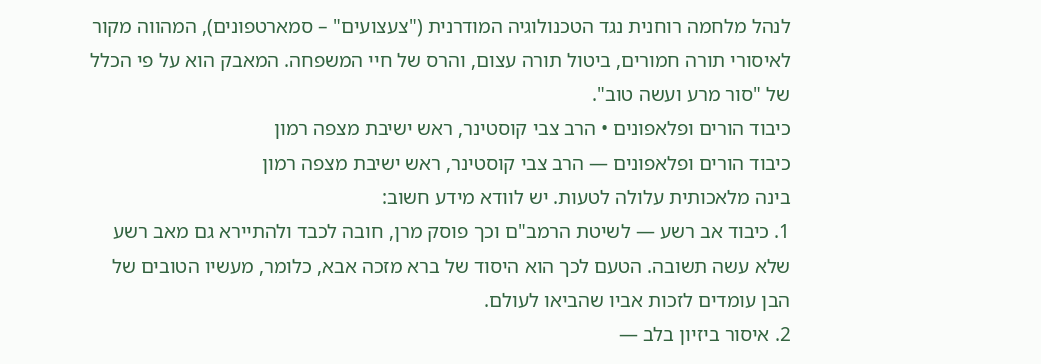לנהל מלחמה רוחנית נגד הטכנולוגיה המודרנית ("צעצועים" – סמארטפונים), המהווה מקור לאיסורי תורה חמורים, ביטול תורה עצום, והרס של חיי המשפחה. המאבק הוא על פי הכלל של "סור מרע ועשה טוב".
כיבוד הורים ופלאפונים • הרב צבי קוסטינר, ראש ישיבת מצפה רמון
כיבוד הורים ופלאפונים — הרב צבי קוסטינר, ראש ישיבת מצפה רמון
בינה מלאכותית עלולה לטעות. יש לוודא מידע חשוב:
1. כיבוד אב רשע — לשיטת הרמב"ם וכך פוסק מרן, חובה לכבד ולהתיירא גם מאב רשע שלא עשה תשובה. הטעם לכך הוא היסוד של ברא מזכה אבא, כלומר, מעשיו הטובים של הבן עומדים לזכות אביו שהביאו לעולם.
2. איסור ביזיון בלב —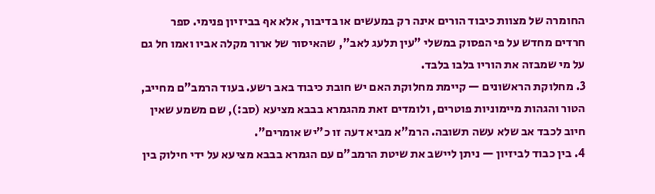החומרה של מצוות כיבוד הורים אינה רק במעשים או בדיבור, אלא אף בביזיון פנימי. ספר חרדים מחדש על פי הפסוק במשלי "עין תלעג לאב", שהאיסור של ארור מקלה אביו ואמו חל גם על מי שמבזה את הוריו בלבו בלבד.
3. מחלוקת הראשונים — קיימת מחלוקת האם יש חובת כיבוד באב רשע. בעוד הרמב"ם מחייב, הטור והגהות מיימוניות פוטרים, ולומדים זאת מהגמרא בבבא מציעא (סב:), שם משמע שאין חיוב לכבד אב שלא עשה תשובה. הרמ"א מביא דעה זו כ"יש אומרים".
4. בין כבוד לביזיון — ניתן ליישב את שיטת הרמב"ם עם הגמרא בבבא מציעא על ידי חילוק בין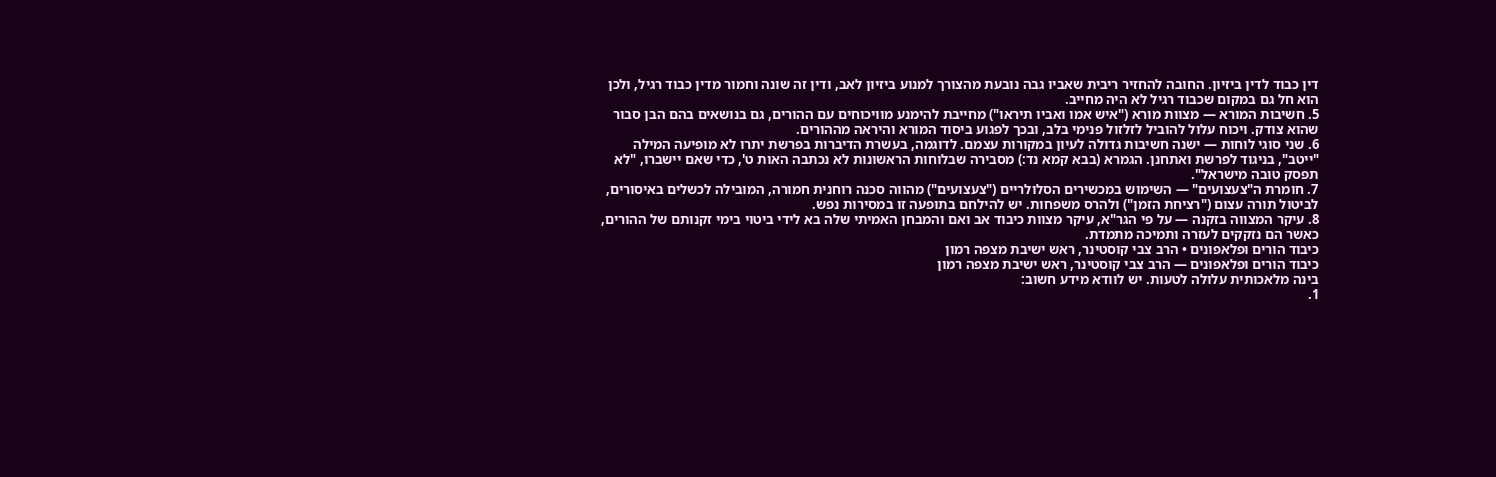דין כבוד לדין ביזיון. החובה להחזיר ריבית שאביו גבה נובעת מהצורך למנוע ביזיון לאב, ודין זה שונה וחמור מדין כבוד רגיל, ולכן הוא חל גם במקום שכבוד רגיל לא היה מחייב.
5. חשיבות המורא — מצוות מורא ("איש אמו ואביו תיראו") מחייבת להימנע מוויכוחים עם ההורים, גם בנושאים בהם הבן סבור שהוא צודק. ויכוח עלול להוביל לזלזול פנימי בלב, ובכך לפגוע ביסוד המורא והיראה מההורים.
6. שני סוגי לוחות — ישנה חשיבות גדולה לעיון במקורות עצמם. לדוגמה, בעשרת הדיברות בפרשת יתרו לא מופיעה המילה "ייטב", בניגוד לפרשת ואתחנן. הגמרא (בבא קמא נד:) מסבירה שבלוחות הראשונות לא נכתבה האות ט', כדי שאם יישברו, "לא תפסק טובה מישראל".
7. חומרת ה"צעצועים" — השימוש במכשירים הסלולריים ("צעצועים") מהווה סכנה רוחנית חמורה, המובילה לכשלים באיסורים, לביטול תורה עצום ("רציחת הזמן") ולהרס משפחות. יש להילחם בתופעה זו במסירות נפש.
8. עיקר המצווה בזקנה — על פי הגר"א, עיקר מצוות כיבוד אב ואם והמבחן האמיתי שלה בא לידי ביטוי בימי זקנותם של ההורים, כאשר הם נזקקים לעזרה ותמיכה מתמדת.
כיבוד הורים ופלאפונים • הרב צבי קוסטינר, ראש ישיבת מצפה רמון
כיבוד הורים ופלאפונים — הרב צבי קוסטינר, ראש ישיבת מצפה רמון
בינה מלאכותית עלולה לטעות. יש לוודא מידע חשוב:
1.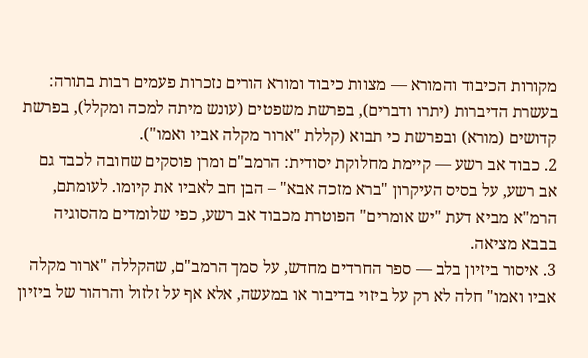מקורות הכיבוד והמורא — מצוות כיבוד ומורא הורים נזכרות פעמים רבות בתורה: בעשרת הדיברות (יתרו ודברים), בפרשת משפטים (עונש מיתה למכה ומקלל), בפרשת קדושים (מורא) ובפרשת כי תבוא (קללת "ארור מקלה אביו ואמו").
2. כבוד אב רשע — קיימת מחלוקת יסודית: הרמב"ם ומרן פוסקים שחובה לכבד גם אב רשע, על בסיס העיקרון "ברא מזכה אבא" – הבן חב לאביו את קיומו. לעומתם, הרמ"א מביא דעת "יש אומרים" הפוטרת מכבוד אב רשע, כפי שלומדים מהסוגיה בבבא מציאה.
3. איסור ביזיון בלב — ספר החרדים מחדש, על סמך הרמב"ם, שהקללה "ארור מקלה אביו ואמו" חלה לא רק על ביזוי בדיבור או במעשה, אלא אף על זלזול והרהור של ביזיון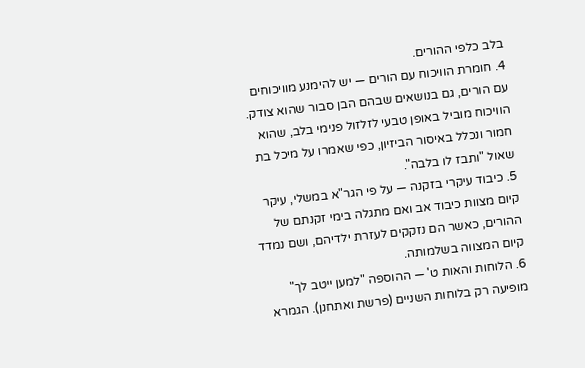בלב כלפי ההורים.
4. חומרת הוויכוח עם הורים — יש להימנע מוויכוחים עם הורים, גם בנושאים שבהם הבן סבור שהוא צודק. הוויכוח מוביל באופן טבעי לזלזול פנימי בלב, שהוא חמור ונכלל באיסור הביזיון, כפי שאמרו על מיכל בת שאול "ותבז לו בלבה".
5. כיבוד עיקרי בזקנה — על פי הגר"א במשלי, עיקר קיום מצוות כיבוד אב ואם מתגלה בימי זקנתם של ההורים, כאשר הם נזקקים לעזרת ילדיהם, ושם נמדד קיום המצווה בשלמותה.
6. הלוחות והאות ט' — ההוספה "למען ייטב לך" מופיעה רק בלוחות השניים (פרשת ואתחנן). הגמרא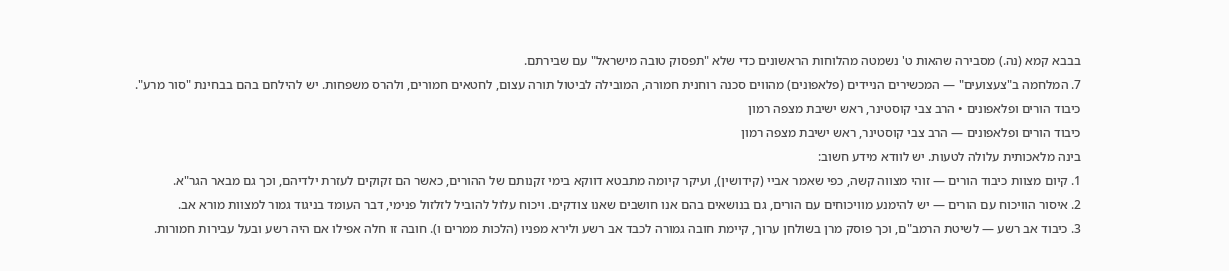בבבא קמא (נה.) מסבירה שהאות ט' נשמטה מהלוחות הראשונים כדי שלא "תפסוק טובה מישראל" עם שבירתם.
7. המלחמה ב"צעצועים" — המכשירים הניידים (פלאפונים) מהווים סכנה רוחנית חמורה, המובילה לביטול תורה עצום, לחטאים חמורים, ולהרס משפחות. יש להילחם בהם בבחינת "סור מרע".
כיבוד הורים ופלאפונים • הרב צבי קוסטינר, ראש ישיבת מצפה רמון
כיבוד הורים ופלאפונים — הרב צבי קוסטינר, ראש ישיבת מצפה רמון
בינה מלאכותית עלולה לטעות. יש לוודא מידע חשוב:
1. קיום מצוות כיבוד הורים — זוהי מצווה קשה, כפי שאמר אביי (קידושין), ועיקר קיומה מתבטא דווקא בימי זקנותם של ההורים, כאשר הם זקוקים לעזרת ילדיהם, וכך גם מבאר הגר"א.
2. איסור הוויכוח עם הורים — יש להימנע מוויכוחים עם הורים, גם בנושאים בהם אנו חושבים שאנו צודקים. ויכוח עלול להוביל לזלזול פנימי, דבר העומד בניגוד גמור למצוות מורא אב.
3. כיבוד אב רשע — לשיטת הרמב"ם, וכך פוסק מרן בשולחן ערוך, קיימת חובה גמורה לכבד אב רשע ולירא מפניו (הלכות ממרים ו). חובה זו חלה אפילו אם היה רשע ובעל עבירות חמורות.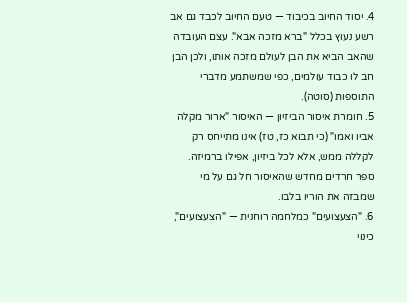4. יסוד החיוב בכיבוד — טעם החיוב לכבד גם אב רשע נעוץ בכלל "ברא מזכה אבא". עצם העובדה שהאב הביא את הבן לעולם מזכה אותו, ולכן הבן חב לו כבוד עולמים, כפי שמשתמע מדברי התוספות (סוטה).
5. חומרת איסור הביזיון — האיסור "ארור מקלה אביו ואמו" (כי תבוא כז, טז) אינו מתייחס רק לקללה ממש, אלא לכל ביזיון, אפילו ברמיזה. ספר חרדים מחדש שהאיסור חל גם על מי שמבזה את הוריו בלבו.
6. "הצעצועים" כמלחמה רוחנית — "הצעצועים", כינוי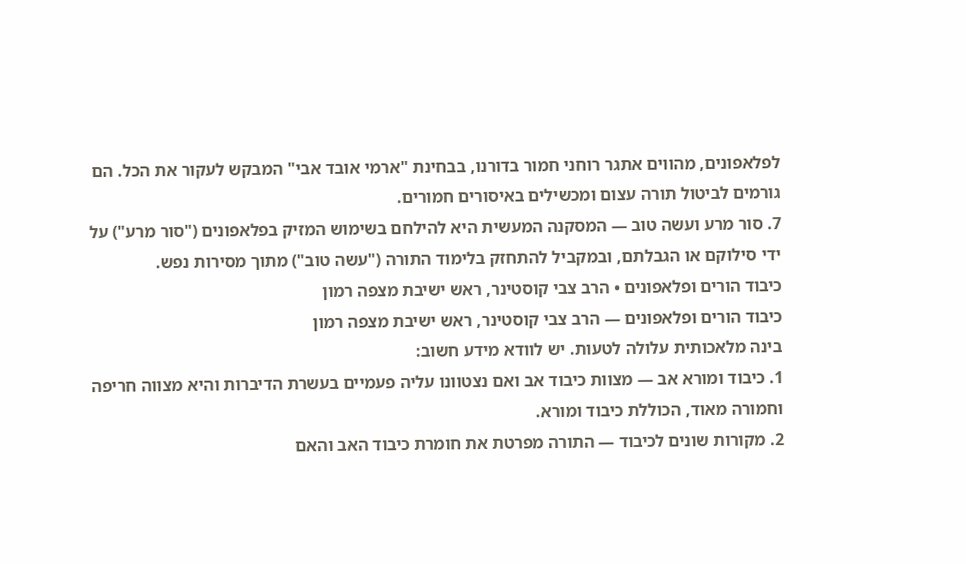לפלאפונים, מהווים אתגר רוחני חמור בדורנו, בבחינת "ארמי אובד אבי" המבקש לעקור את הכל. הם גורמים לביטול תורה עצום ומכשילים באיסורים חמורים.
7. סור מרע ועשה טוב — המסקנה המעשית היא להילחם בשימוש המזיק בפלאפונים ("סור מרע") על ידי סילוקם או הגבלתם, ובמקביל להתחזק בלימוד התורה ("עשה טוב") מתוך מסירות נפש.
כיבוד הורים ופלאפונים • הרב צבי קוסטינר, ראש ישיבת מצפה רמון
כיבוד הורים ופלאפונים — הרב צבי קוסטינר, ראש ישיבת מצפה רמון
בינה מלאכותית עלולה לטעות. יש לוודא מידע חשוב:
1. כיבוד ומורא אב — מצוות כיבוד אב ואם נצטוונו עליה פעמיים בעשרת הדיברות והיא מצווה חריפה וחמורה מאוד, הכוללת כיבוד ומורא.
2. מקורות שונים לכיבוד — התורה מפרטת את חומרת כיבוד האב והאם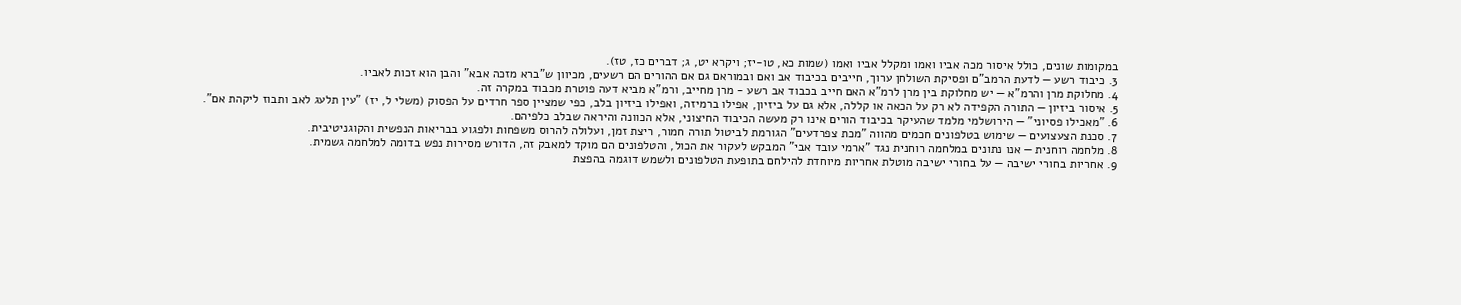במקומות שונים, כולל איסור מכה אביו ואמו ומקלל אביו ואמו (שמות כא, טו-יז; ויקרא יט, ג; דברים כז, טז).
3. כיבוד רשע — לדעת הרמב"ם ופסיקת השולחן ערוך, חייבים בכיבוד אב ואם ובמוראם גם אם ההורים הם רשעים, מכיוון ש"ברא מזכה אבא" והבן הוא זכות לאביו.
4. מחלוקת מרן והרמ"א — יש מחלוקת בין מרן לרמ"א האם חייב בכבוד אב רשע - מרן מחייב, ורמ"א מביא דעה פוטרת מכבוד במקרה זה.
5. איסור ביזיון — התורה הקפידה לא רק על הכאה או קללה, אלא גם על ביזיון, אפילו ברמיזה, ואפילו ביזיון בלב, כפי שמציין ספר חרדים על הפסוק (משלי ל, יז) "עין תלעג לאב ותבוז ליקהת אם".
6. "מאכילו פסיוני" — הירושלמי מלמד שהעיקר בכיבוד הורים אינו רק מעשה הכיבוד החיצוני, אלא הכוונה והיראה שבלב כלפיהם.
7. סכנת הצעצועים — שימוש בטלפונים חכמים מהווה "מכת צפרדעים" הגורמת לביטול תורה חמור, ריצת זמן, ועלולה להרוס משפחות ולפגוע בבריאות הנפשית והקוגניטיבית.
8. מלחמה רוחנית — אנו נתונים במלחמה רוחנית נגד "ארמי עובד אבי" המבקש לעקור את הכול, והטלפונים הם מוקד למאבק זה, הדורש מסירות נפש בדומה למלחמה גשמית.
9. אחריות בחורי ישיבה — על בחורי ישיבה מוטלת אחריות מיוחדת להילחם בתופעת הטלפונים ולשמש דוגמה בהפצת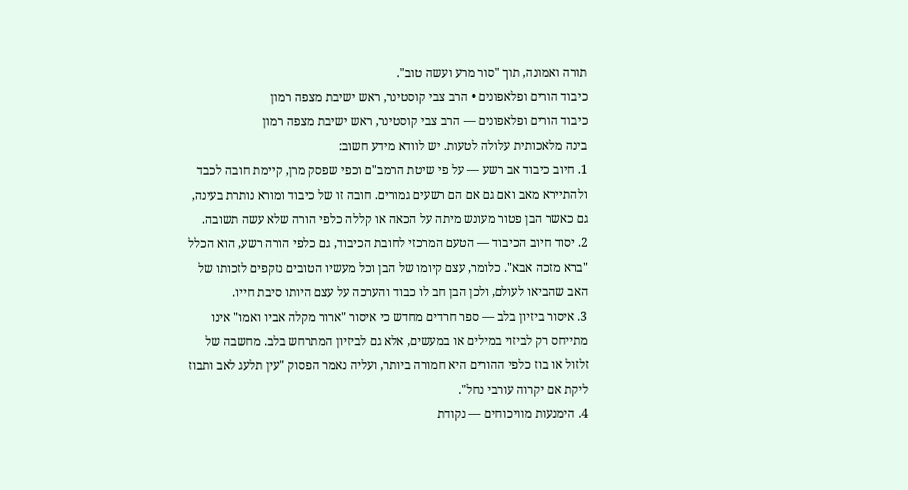תורה ואמונה, תוך "סור מרע ועשה טוב".
כיבוד הורים ופלאפונים • הרב צבי קוסטינר, ראש ישיבת מצפה רמון
כיבוד הורים ופלאפונים — הרב צבי קוסטינר, ראש ישיבת מצפה רמון
בינה מלאכותית עלולה לטעות. יש לוודא מידע חשוב:
1. חיוב כיבוד אב רשע — על פי שיטת הרמב"ם וכפי שפסק מרן, קיימת חובה לכבד ולהתיירא מאב ואם גם אם הם רשעים גמורים. חובה זו של כיבוד ומורא נותרת בעינה, גם כאשר הבן פטור מעונש מיתה על הכאה או קללה כלפי הורה שלא עשה תשובה.
2. יסוד חיוב הכיבוד — הטעם המרכזי לחובת הכיבוד, גם כלפי הורה רשע, הוא הכלל "ברא מזכה אבא". כלומר, עצם קיומו של הבן וכל מעשיו הטובים נזקפים לזכותו של האב שהביאו לעולם, ולכן הבן חב לו כבוד והערכה על עצם היותו סיבת חייו.
3. איסור ביזיון בלב — ספר חרדים מחדש כי איסור "ארור מקלה אביו ואמו" אינו מתייחס רק לביזוי במילים או במעשים, אלא גם לביזיון המתרחש בלב. מחשבה של זלזול או בוז כלפי ההורים היא חמורה ביותר, ועליה נאמר הפסוק "עין תלעג לאב ותבוז ליקת אם יקרוה עורבי נחל".
4. הימנעות מוויכוחים — נקודת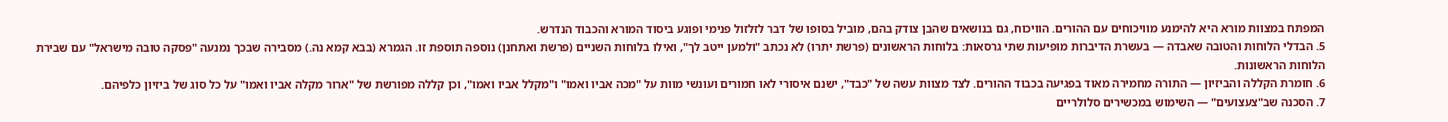המפתח במצוות מורא היא להימנע מוויכוחים עם ההורים. הוויכוח, גם בנושאים שהבן צודק בהם, מוביל בסופו של דבר לזלזול פנימי ופוגע ביסוד המורא והכבוד הנדרש.
5. הבדלי הלוחות והטובה שאבדה — בעשרת הדיברות מופיעות שתי גרסאות: בלוחות הראשונים (פרשת יתרו) לא נכתב "ולמען ייטב לך", ואילו בלוחות השניים (פרשת ואתחנן) נוספה תוספת זו. הגמרא (בבא קמא נה.) מסבירה שבכך נמנעה "פסקה טובה מישראל" עם שבירת הלוחות הראשונות.
6. חומרת הקללה והביזיון — התורה מחמירה מאוד בפגיעה בכבוד ההורים. לצד מצוות עשה של "כבד", ישנם איסורי לאו חמורים ועונשי מוות על "מכה אביו ואמו" ו"מקלל אביו ואמו", וכן קללה מפורשת של "ארור מקלה אביו ואמו" על כל סוג של ביזיון כלפיהם.
7. הסכנה שב"צעצועים" — השימוש במכשירים סלולריים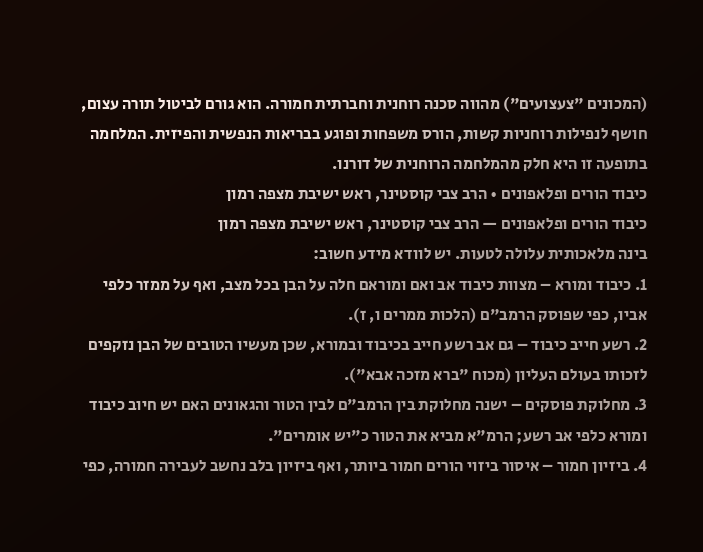(המכונים "צעצועים") מהווה סכנה רוחנית וחברתית חמורה. הוא גורם לביטול תורה עצום, חושף לנפילות רוחניות קשות, הורס משפחות ופוגע בבריאות הנפשית והפיזית. המלחמה בתופעה זו היא חלק מהמלחמה הרוחנית של דורנו.
כיבוד הורים ופלאפונים • הרב צבי קוסטינר, ראש ישיבת מצפה רמון
כיבוד הורים ופלאפונים — הרב צבי קוסטינר, ראש ישיבת מצפה רמון
בינה מלאכותית עלולה לטעות. יש לוודא מידע חשוב:
1. כיבוד ומורא – מצוות כיבוד אב ואם ומוראם חלה על הבן בכל מצב, ואף על ממזר כלפי אביו, כפי שפוסק הרמב"ם (הלכות ממרים ו, ז).
2. רשע חייב כיבוד – גם אב רשע חייב בכיבוד ובמורא, שכן מעשיו הטובים של הבן נזקפים לזכותו בעולם העליון (מכוח "ברא מזכה אבא").
3. מחלוקת פוסקים – ישנה מחלוקת בין הרמב"ם לבין הטור והגאונים האם יש חיוב כיבוד ומורא כלפי אב רשע; הרמ"א מביא את הטור כ"יש אומרים".
4. ביזיון חמור – איסור ביזוי הורים חמור ביותר, ואף ביזיון בלב נחשב לעבירה חמורה, כפי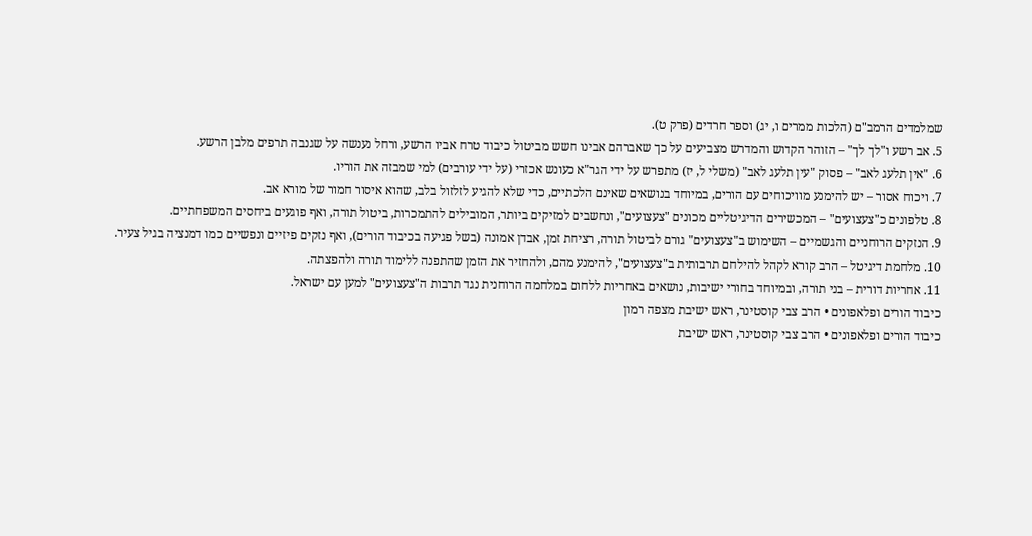שמלמדים הרמב"ם (הלכות ממרים ו, יג) וספר חרדים (פרק ט).
5. אב רשע ו"לך לך" – הזוהר הקדוש והמדרש מצביעים על כך שאברהם אבינו חשש מביטול כיבוד טרח אביו הרשע, ורחל נענשה על שגנבה תרפים מלבן הרשע.
6. "אין תלעג לאב" – פסוק "עין תלעג לאב" (משלי ל, יז) מתפרש על ידי הגר"א כעונש אכזרי (על ידי עורבים) למי שמבזה את הוריו.
7. ויכוח אסור – יש להימנע מוויכוחים עם הורים, במיוחד בנושאים שאינם הלכתיים, כדי שלא להגיע לזלזול בלב, שהוא איסור חמור של מורא אב.
8. טלפונים כ"צעצועים" – המכשירים הדיגיטליים מכונים "צעצועים", ונחשבים למזיקים ביותר, המובילים להתמכרות, ביטול תורה, ואף פוגעים ביחסים המשפחתיים.
9. הנזקים הרוחניים והגשמיים – השימוש ב"צעצועים" גורם לביטול תורה, רציחת זמן, אבדן אמונה (בשל פגיעה בכיבוד הורים), ואף נזקים פיזיים ונפשיים כמו דמנציה בגיל צעיר.
10. מלחמת דיגיטל – הרב קורא לקהל להילחם תרבותית ב"צעצועים", להימנע מהם, ולהחזיר את הזמן שהתפנה ללימוד תורה ולהפצתה.
11. אחריות דורית – בני תורה, ובמיוחד בחורי ישיבות, נושאים באחריות ללחום במלחמה הרוחנית נגד תרבות ה"צעצועים" למען עם ישראל.
כיבוד הורים ופלאפונים • הרב צבי קוסטינר, ראש ישיבת מצפה רמון
כיבוד הורים ופלאפונים • הרב צבי קוסטינר, ראש ישיבת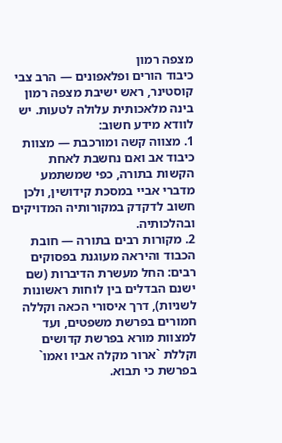מצפה רמון
כיבוד הורים ופלאפונים — הרב צבי קוסטינר, ראש ישיבת מצפה רמון
בינה מלאכותית עלולה לטעות. יש לוודא מידע חשוב:
1. מצווה קשה ומורכבת — מצוות כיבוד אב ואם נחשבת לאחת הקשות בתורה, כפי שמשתמע מדברי אביי במסכת קידושין, ולכן חשוב לדקדק במקורותיה המדויקים ובהלכותיה.
2. מקורות רבים בתורה — חובת הכבוד והיראה מעוגנת בפסוקים רבים: החל מעשרת הדיברות (שם ישנם הבדלים בין לוחות ראשונות לשניות), דרך איסורי הכאה וקללה חמורים בפרשת משפטים, ועד למצוות מורא בפרשת קדושים וקללת `ארור מקלה אביו ואמו` בפרשת כי תבוא.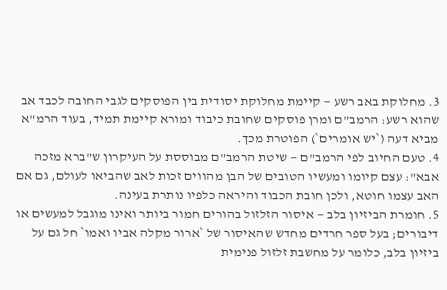3. מחלוקת באב רשע — קיימת מחלוקת יסודית בין הפוסקים לגבי החובה לכבד אב שהוא רשע: הרמב"ם ומרן פוסקים שחובת כיבוד ומורא קיימת תמיד, בעוד הרמ"א מביא דעה (`יש אומרים`) הפוטרת מכך.
4. טעם החיוב לפי הרמב"ם — שיטת הרמב"ם מבוססת על העיקרון ש"ברא מזכה אבא": עצם קיומו ומעשיו הטובים של הבן מהווים זכות לאב שהביאו לעולם, גם אם האב עצמו חוטא, ולכן חובת הכבוד והיראה כלפיו נותרת בעינה.
5. חומרת הביזיון בלב — איסור הזלזול בהורים חמור ביותר ואינו מוגבל למעשים או דיבורים; בעל ספר חרדים מחדש שהאיסור של `ארור מקלה אביו ואמו` חל גם על ביזיון בלב, כלומר על מחשבת זלזול פנימית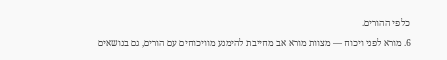כלפי ההורים.
6. מורא לפני ויכוח — מצוות מורא אב מחייבת להימנע מוויכוחים עם הורים, גם בנושאים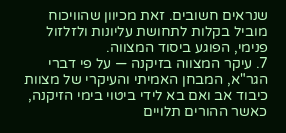שנראים חשובים. זאת מכיוון שהוויכוח מוביל בקלות לתחושת עליונות ולזלזול פנימי, הפוגע ביסוד המצווה.
7. עיקר המצווה בזיקנה — על פי דברי הגר"א, המבחן האמיתי והעיקרי של מצוות כיבוד אב ואם בא לידי ביטוי בימי הזיקנה, כאשר ההורים תלויים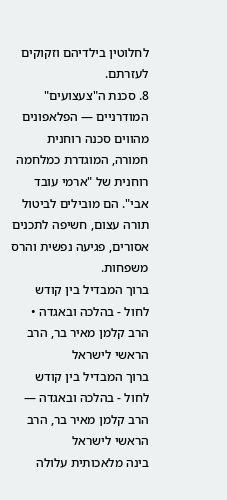לחלוטין בילדיהם וזקוקים לעזרתם.
8. סכנת ה"צעצועים" המודרניים — הפלאפונים מהווים סכנה רוחנית חמורה, המוגדרת כמלחמה רוחנית של "ארמי עובד אבי". הם מובילים לביטול תורה עצום, חשיפה לתכנים אסורים, פגיעה נפשית והרס משפחות.
ברוך המבדיל בין קודש לחול - בהלכה ובאגדה • הרב קלמן מאיר בר, הרב הראשי לישראל
ברוך המבדיל בין קודש לחול - בהלכה ובאגדה — הרב קלמן מאיר בר, הרב הראשי לישראל
בינה מלאכותית עלולה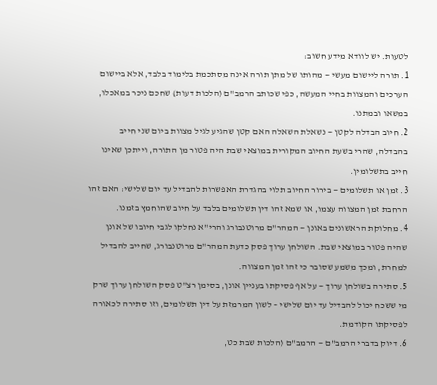לטעות. יש לוודא מידע חשוב:
1. תורה ליישום מעשי — מהותו של מתן תורה אינה מסתכמת בלימוד בלבד, אלא ביישום הערכים והמצוות בחיי המעשה, כפי שכותב הרמב"ם (הלכות דעות) שחכם ניכר במאכלו, במשאו ובמתנו.
2. חיוב הבדלה לקטן — נשאלת השאלה האם קטן שהגיע לגיל מצוות ביום שני חייב בהבדלה, שהרי בשעת החיוב המקורית במוצאי שבת היה פטור מן התורה, וייתכן שאינו חייב בתשלומין.
3. זמן או תשלומים — בירור החיוב תלוי בהגדרת האפשרות להבדיל עד יום שלישי: האם זהו הרחבת זמן המצווה עצמו, או שמא זהו דין תשלומים בלבד על חיוב שהוחמץ בזמנו.
4. מחלוקת הראשונים באונן — המהר"ם מרוטנבורג והרי"א נחלקו לגבי חיובו של אונן שהיה פטור במוצאי שבת. השולחן ערוך פסק כדעת המהר"ם מרוטנבורג, שחייב להבדיל למחרת, ומכך משמע שסובר כי זהו זמן המצווה.
5. סתירה בשולחן ערוך — על אף פסיקתו בעניין אונן, בסימן רצ"ט פסק השולחן ערוך שרק מי ששכח יכול להבדיל עד יום שלישי – לשון המרמזת על דין תשלומים, וזו סתירה לכאורה לפסיקתו הקודמת.
6. דיוק בדברי הרמב"ם — הרמב"ם (הלכות שבת כט,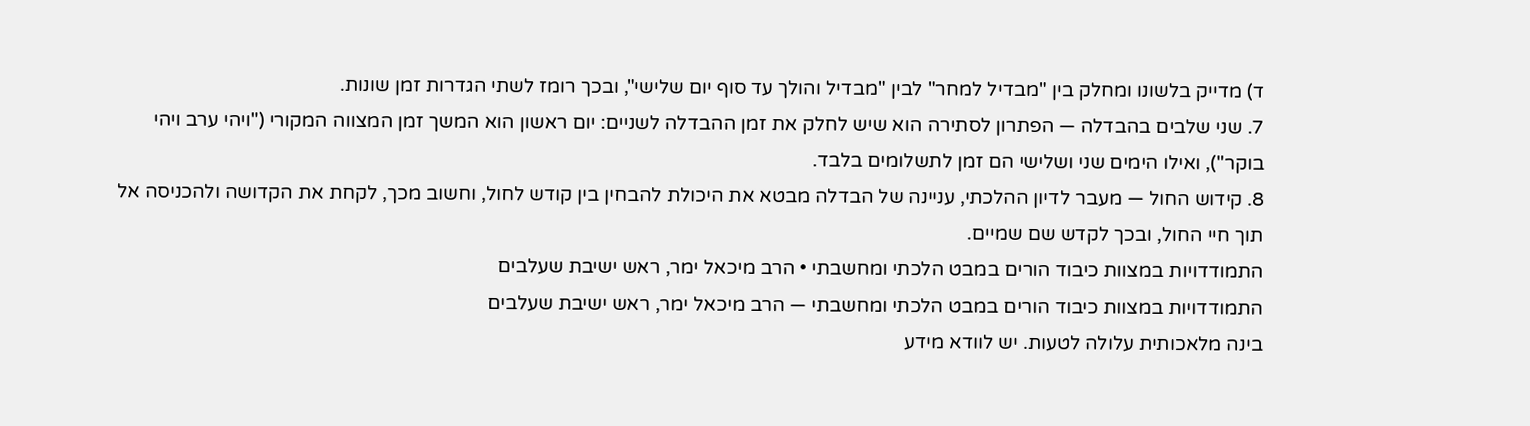ד) מדייק בלשונו ומחלק בין "מבדיל למחר" לבין "מבדיל והולך עד סוף יום שלישי", ובכך רומז לשתי הגדרות זמן שונות.
7. שני שלבים בהבדלה — הפתרון לסתירה הוא שיש לחלק את זמן ההבדלה לשניים: יום ראשון הוא המשך זמן המצווה המקורי ("ויהי ערב ויהי בוקר"), ואילו הימים שני ושלישי הם זמן לתשלומים בלבד.
8. קידוש החול — מעבר לדיון ההלכתי, עניינה של הבדלה מבטא את היכולת להבחין בין קודש לחול, וחשוב מכך, לקחת את הקדושה ולהכניסה אל תוך חיי החול, ובכך לקדש שם שמיים.
התמודדויות במצוות כיבוד הורים במבט הלכתי ומחשבתי • הרב מיכאל ימר, ראש ישיבת שעלבים
התמודדויות במצוות כיבוד הורים במבט הלכתי ומחשבתי — הרב מיכאל ימר, ראש ישיבת שעלבים
בינה מלאכותית עלולה לטעות. יש לוודא מידע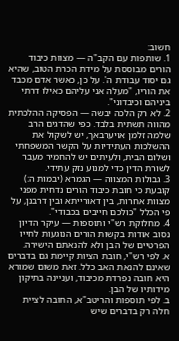חשוב:
1. שותפות עם הקב"ה — מצוות כיבוד הורים מבוססת על מידת הכרת הטוב, שהיא גם יסוד עבודת ה'. על כן, כאשר אדם מכבד את הוריו, "מעלה אני עליהם כאילו דרתי ביניהם וכיבדוני".
2. לא רק הלכה יבשה — הפסיקה ההלכתית מהווה תשתית בלבד. כפי שהדגים הרב שלמה זלמן אויערבאך, יש לשקול את ההשלכות העתידיות על הקשר המשפחתי ושלום הבית, ולעיתים יש להחמיר מעבר לשורת הדין כדי למנוע נזק עתידי.
3. גבולות המצווה — הגמרא (יבמות ה:) קובעת כי חובת כיבוד הורים נדחית מפני מצוות אחרות, בין דאורייתא ובין דרבנן, על פי הכלל "כולכם חייבים בכבודי".
4. מחלוקת רש"י ותוספות — עיקר הדיון נסוב אודות בקשות הורים הנוגעות לחייו הפרטיים של הבן ולא להנאתם הישירה.
א. לפי רש"י, חובת הציות קיימת גם בדברים שאינם להנאת האב כלל. זאת משום שמורא היא חובה נפרדת מכיבוד, ועניינה בתיקון מידותיו של הבן.
ב. לפי תוספות והריטב"א, החובה לציית חלה רק בדברים שיש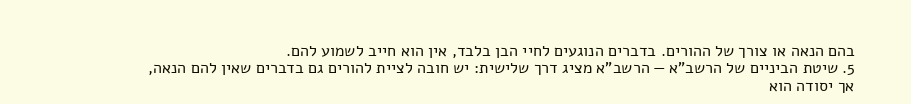בהם הנאה או צורך של ההורים. בדברים הנוגעים לחיי הבן בלבד, אין הוא חייב לשמוע להם.
5. שיטת הביניים של הרשב"א — הרשב"א מציג דרך שלישית: יש חובה לציית להורים גם בדברים שאין להם הנאה, אך יסודה הוא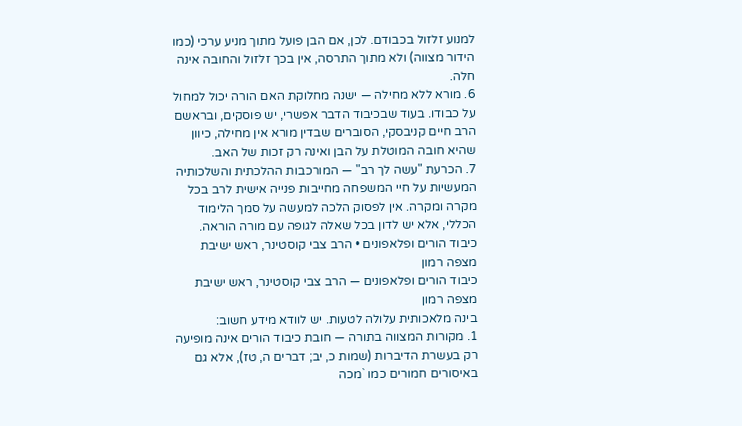למנוע זלזול בכבודם. לכן, אם הבן פועל מתוך מניע ערכי (כמו הידור מצווה) ולא מתוך התרסה, אין בכך זלזול והחובה אינה חלה.
6. מורא ללא מחילה — ישנה מחלוקת האם הורה יכול למחול על כבודו. בעוד שבכיבוד הדבר אפשרי, יש פוסקים, ובראשם הרב חיים קניבסקי, הסוברים שבדין מורא אין מחילה, כיוון שהיא חובה המוטלת על הבן ואינה רק זכות של האב.
7. הכרעת "עשה לך רב" — המורכבות ההלכתית והשלכותיה המעשיות על חיי המשפחה מחייבות פנייה אישית לרב בכל מקרה ומקרה. אין לפסוק הלכה למעשה על סמך הלימוד הכללי, אלא יש לדון בכל שאלה לגופה עם מורה הוראה.
כיבוד הורים ופלאפונים • הרב צבי קוסטינר, ראש ישיבת מצפה רמון
כיבוד הורים ופלאפונים — הרב צבי קוסטינר, ראש ישיבת מצפה רמון
בינה מלאכותית עלולה לטעות. יש לוודא מידע חשוב:
1. מקורות המצווה בתורה — חובת כיבוד הורים אינה מופיעה רק בעשרת הדיברות (שמות כ, יב; דברים ה, טז), אלא גם באיסורים חמורים כמו `מכה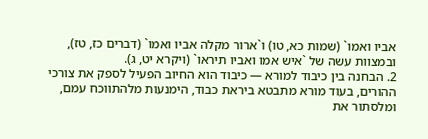אביו ואמו` (שמות כא, טו) ו`ארור מקלה אביו ואמו` (דברים כז, טז), ובמצוות עשה של `איש אמו ואביו תיראו` (ויקרא יט, ג).
2. הבחנה בין כיבוד למורא — כיבוד הוא החיוב הפעיל לספק את צורכי ההורים, בעוד מורא מתבטא ביראת כבוד, הימנעות מלהתווכח עמם, ומלסתור את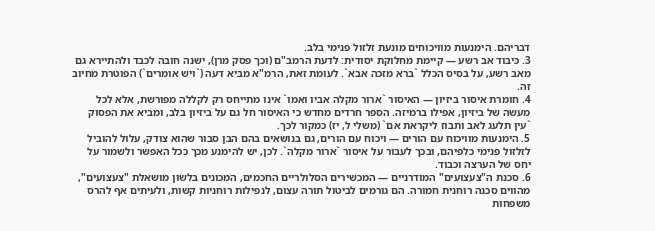דבריהם. הימנעות מוויכוחים מונעת זלזול פנימי בלב.
3. כיבוד אב רשע — קיימת מחלוקת יסודית: לדעת הרמב"ם (וכך פסק מרן), ישנה חובה לכבד ולהתיירא גם מאב רשע, על בסיס הכלל `ברא מזכה אבא`. לעומת זאת, הרמ"א מביא דעה (`ויש אומרים`) הפוטרת מחיוב זה.
4. חומרת איסור ביזיון — האיסור `ארור מקלה אביו ואמו` אינו מתייחס רק לקללה מפורשת, אלא לכל מעשה של ביזיון, אפילו ברמיזה. הספר חרדים מחדש כי האיסור חל גם על ביזיון בלב, ומביא את הפסוק `עין תלעג לאב ותבוז ליקראת אם` (משלי ל, יז) כמקור לכך.
5. הימנעות מוויכוח עם הורים — ויכוח עם הורים, גם בנושאים בהם הבן סבור שהוא צודק, עלול להוביל לזלזול פנימי כלפיהם, ובכך לעבור על איסור `ארור מקלה`. לכן, יש להימנע מכך ככל האפשר ולשמור על יחס של הערצה וכבוד.
6. סכנת ה"צעצועים" המודרניים — המכשירים הסלולריים החכמים, המכונים בלשון מושאלת "צעצועים", מהווים סכנה רוחנית חמורה. הם גורמים לביטול תורה עצום, לנפילות רוחניות קשות, ולעיתים אף להרס משפחות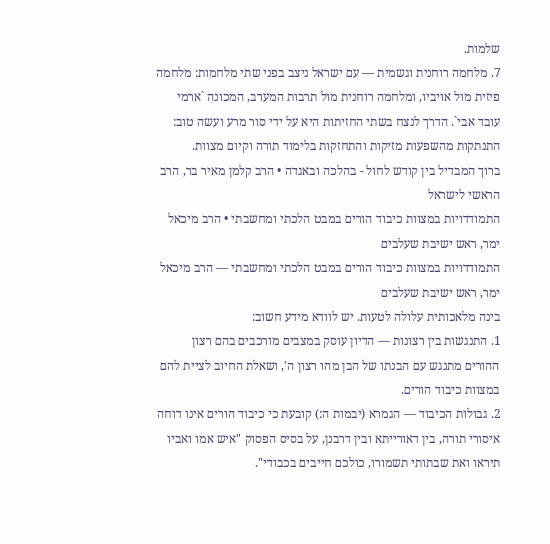שלמות.
7. מלחמה רוחנית וגשמית — עם ישראל ניצב בפני שתי מלחמות: מלחמה פיזית מול אויביו, ומלחמה רוחנית מול תרבות המערב, המכונה `ארמי עובד אבי`. הדרך לנצח בשתי החזיתות היא על ידי סור מרע ועשה טוב: התנתקות מהשפעות מזיקות והתחזקות בלימוד תורה וקיום מצוות.
ברוך המבדיל בין קודש לחול - בהלכה ובאגדה • הרב קלמן מאיר בר, הרב הראשי לישראל
התמודדויות במצוות כיבוד הורים במבט הלכתי ומחשבתי • הרב מיכאל ימר, ראש ישיבת שעלבים
התמודדויות במצוות כיבוד הורים במבט הלכתי ומחשבתי — הרב מיכאל ימר, ראש ישיבת שעלבים
בינה מלאכותית עלולה לטעות. יש לוודא מידע חשוב:
1. התנגשות בין רצונות — הדיון עוסק במצבים מורכבים בהם רצון ההורים מתנגש עם הבנתו של הבן מהו רצון ה', ושאלת החיוב לציית להם במצוות כיבוד הורים.
2. גבולות הכיבוד — הגמרא (יבמות ה:) קובעת כי כיבוד הורים אינו דוחה איסורי תורה, בין דאורייתא ובין דרבנן, על בסיס הפסוק "איש אמו ואביו תיראו ואת שבתותי תשמורו, כולכם חייבים בכבודי".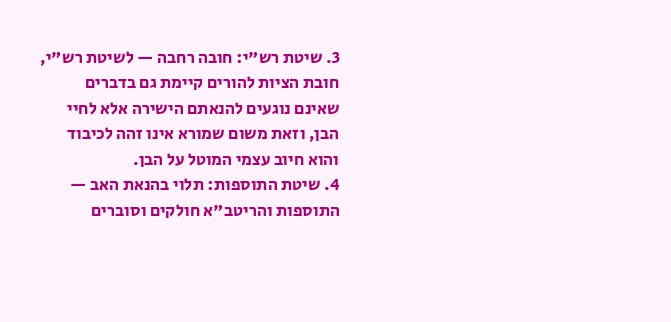3. שיטת רש"י: חובה רחבה — לשיטת רש"י, חובת הציות להורים קיימת גם בדברים שאינם נוגעים להנאתם הישירה אלא לחיי הבן, וזאת משום שמורא אינו זהה לכיבוד והוא חיוב עצמי המוטל על הבן.
4. שיטת התוספות: תלוי בהנאת האב — התוספות והריטב"א חולקים וסוברים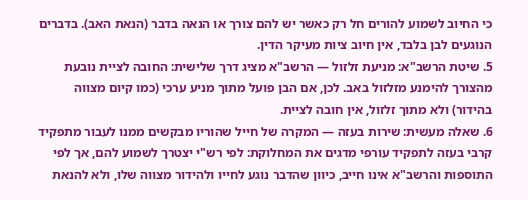כי החיוב לשמוע להורים חל רק כאשר יש להם צורך או הנאה בדבר (הנאת האב). בדברים הנוגעים לבן בלבד, אין חיוב ציות מעיקר הדין.
5. שיטת הרשב"א: מניעת זלזול — הרשב"א מציג דרך שלישית: החובה לציית נובעת מהצורך להימנע מזלזול באב. לכן, אם הבן פועל מתוך מניע ערכי (כמו קיום מצווה בהידור) ולא מתוך זלזול, אין חובה לציית.
6. שאלה מעשית: שירות בעזה — המקרה של חייל שהוריו מבקשים ממנו לעבור מתפקיד קרבי בעזה לתפקיד עורפי מדגים את המחלוקת: לפי רש"י יצטרך לשמוע להם, אך לפי התוספות והרשב"א אינו חייב, כיוון שהדבר נוגע לחייו ולהידור מצווה שלו, ולא להנאת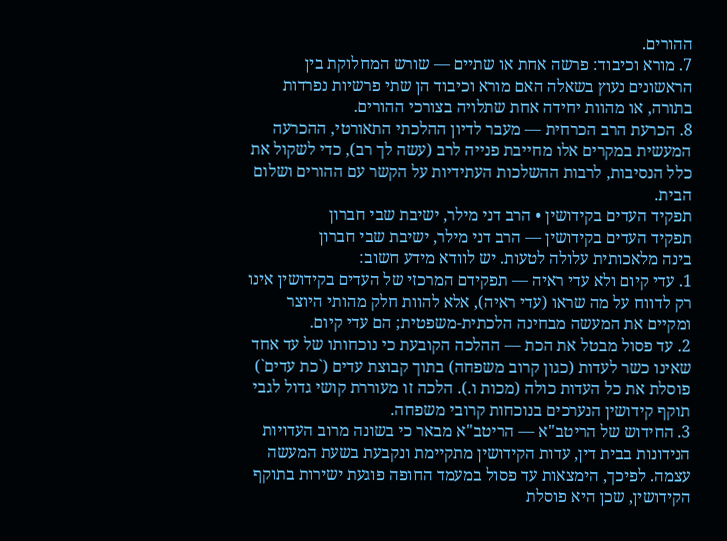ההורים.
7. מורא וכיבוד: פרשה אחת או שתיים — שורש המחלוקת בין הראשונים נעוץ בשאלה האם מורא וכיבוד הן שתי פרשיות נפרדות בתורה, או מהוות יחידה אחת שתלויה בצורכי ההורים.
8. הכרעת הרב הכרחית — מעבר לדיון ההלכתי התאורטי, ההכרעה המעשית במקרים אלו מחייבת פנייה לרב (עשה לך רב), כדי לשקול את כלל הנסיבות, לרבות ההשלכות העתידיות על הקשר עם ההורים ושלום הבית.
תפקיד העדים בקידושין • הרב דני מילר, ישיבת שבי חברון
תפקיד העדים בקידושין — הרב דני מילר, ישיבת שבי חברון
בינה מלאכותית עלולה לטעות. יש לוודא מידע חשוב:
1. עדי קיום ולא עדי ראיה — תפקידם המרכזי של העדים בקידושין אינו רק לדווח על מה שראו (עדי ראיה), אלא להוות חלק מהותי היוצר ומקיים את המעשה מבחינה הלכתית-משפטית; הם עדי קיום.
2. עד פסול מבטל את הכת — ההלכה הקובעת כי נוכחותו של עד אחד שאינו כשר לעדות (כגון קרוב משפחה) בתוך קבוצת עדים (`כת עדים`) פוסלת את כל העדות כולה (מכות ו.). הלכה זו מעוררת קושי גדול לגבי תוקף קידושין הנערכים בנוכחות קרובי משפחה.
3. החידוש של הריטב"א — הריטב"א מבאר כי בשונה מרוב העדויות הנידונות בבית דין, עדות הקידושין מתקיימת ונקבעת בשעת המעשה עצמה. לפיכך, הימצאות עד פסול במעמד החופה פוגעת ישירות בתוקף הקידושין, שכן היא פוסלת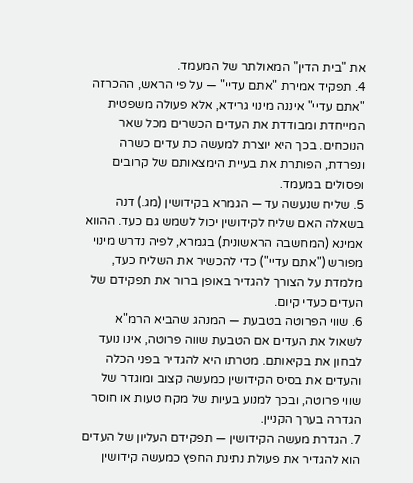את "בית הדין" המאולתר של המעמד.
4. תפקיד אמירת "אתם עדיי" — על פי הראש, ההכרזה "אתם עדיי" איננה מינוי גרידא, אלא פעולה משפטית המייחדת ומבודדת את העדים הכשרים מכל שאר הנוכחים. בכך היא יוצרת למעשה כת עדים כשרה ונפרדת, הפותרת את בעיית הימצאותם של קרובים ופסולים במעמד.
5. שליח שנעשה עד — הגמרא בקידושין (מג.) דנה בשאלה האם שליח לקידושין יכול לשמש גם כעד. ההווא אמינא (המחשבה הראשונית) בגמרא, לפיה נדרש מינוי מפורש ("אתם עדיי") כדי להכשיר את השליח כעד, מלמדת על הצורך להגדיר באופן ברור את תפקידם של העדים כעדי קיום.
6. שווי הפרוטה בטבעת — המנהג שהביא הרמ"א לשאול את העדים אם הטבעת שווה פרוטה, אינו נועד לבחון את בקיאותם. מטרתו היא להגדיר בפני הכלה והעדים את בסיס הקידושין כמעשה קצוב ומוגדר של שווי פרוטה, ובכך למנוע בעיות של מקח טעות או חוסר הגדרה בערך הקניין.
7. הגדרת מעשה הקידושין — תפקידם העליון של העדים הוא להגדיר את פעולת נתינת החפץ כמעשה קידושין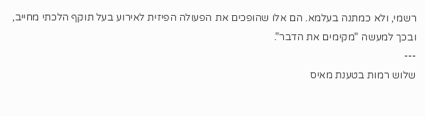רשמי, ולא כמתנה בעלמא. הם אלו שהופכים את הפעולה הפיזית לאירוע בעל תוקף הלכתי מחייב, ובכך למעשה "מקימים את הדבר".
---
שלוש רמות בטענת מאיס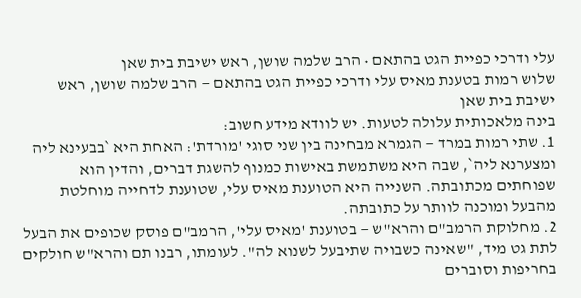עלי ודרכי כפיית הגט בהתאם • הרב שלמה שושן, ראש ישיבת בית שאן
שלוש רמות בטענת מאיס עלי ודרכי כפיית הגט בהתאם — הרב שלמה שושן, ראש ישיבת בית שאן
בינה מלאכותית עלולה לטעות. יש לוודא מידע חשוב:
1. שתי רמות במרד — הגמרא מבחינה בין שני סוגי 'מורדת': האחת היא `בבעינא ליה ומצערנא ליה`, שבה היא משתמשת באישות כמנוף להשגת דברים, והדין הוא שפוחתים מכתובתה. השנייה היא הטוענת מאיס עלי, שטוענת לדחייה מוחלטת מהבעל ומוכנה לוותר על כתובתה.
2. מחלוקת הרמב"ם והרא"ש — בטוענת 'מאיס עלי', הרמב"ם פוסק שכופים את הבעל לתת גט מיד, "שאינה כשבויה שתיבעל לשנוא לה". לעומתו, רבנו תם והרא"ש חולקים בחריפות וסוברים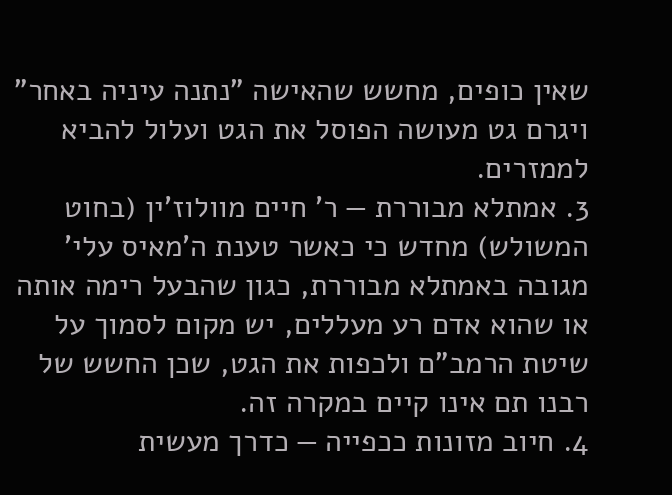שאין כופים, מחשש שהאישה "נתנה עיניה באחר" ויגרם גט מעושה הפוסל את הגט ועלול להביא לממזרים.
3. אמתלא מבוררת — ר' חיים מוולוז'ין (בחוט המשולש) מחדש כי כאשר טענת ה'מאיס עלי' מגובה באמתלא מבוררת, כגון שהבעל רימה אותה או שהוא אדם רע מעללים, יש מקום לסמוך על שיטת הרמב"ם ולכפות את הגט, שכן החשש של רבנו תם אינו קיים במקרה זה.
4. חיוב מזונות ככפייה — כדרך מעשית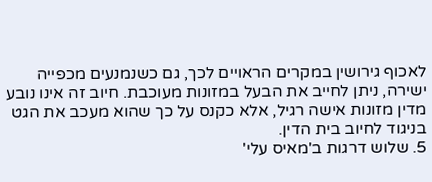לאכוף גירושין במקרים הראויים לכך, גם כשנמנעים מכפייה ישירה, ניתן לחייב את הבעל במזונות מעוכבת. חיוב זה אינו נובע מדין מזונות אישה רגיל, אלא כקנס על כך שהוא מעכב את הגט בניגוד לחיוב בית הדין.
5. שלוש דרגות ב'מאיס עלי'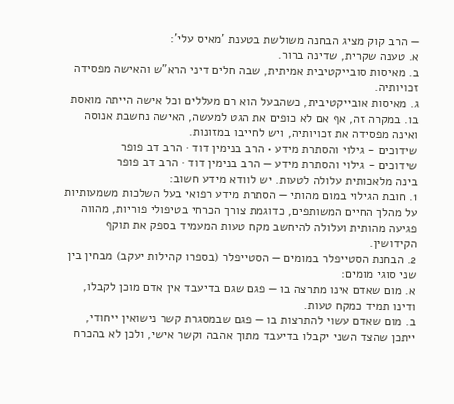— הרב קוק מציג הבחנה משולשת בטענת 'מאיס עלי':
א. טענה שקרית, שדינה ברור.
ב. מאיסות סובייקטיבית אמיתית, שבה חלים דיני הרא"ש והאישה מפסידה זכויותיה.
ג. מאיסות אובייקטיבית, כשהבעל הוא רם מעללים וכל אישה הייתה מואסת בו. במקרה זה, אף אם לא כופים את הגט למעשה, האישה נחשבת אנוסה ואינה מפסידה את זכויותיה, ויש לחייבו במזונות.
שידוכים - גילוי והסתרת מידע • הרב בנימין דוד · הרב דב פופר
שידוכים - גילוי והסתרת מידע — הרב בנימין דוד · הרב דב פופר
בינה מלאכותית עלולה לטעות. יש לוודא מידע חשוב:
1. חובת הגילוי במום מהותי — הסתרת מידע רפואי בעל השלכות משמעותיות על מהלך החיים המשותפים, כדוגמת צורך הכרחי בטיפולי פוריות, מהווה פגיעה מהותית ועלולה להיחשב מקח טעות המעמיד בספק את תוקף הקידושין.
2. הבחנת הסטייפלר במומים — הסטייפלר (בספרו קהילות יעקב) מבחין בין שני סוגי מומים:
א. מום שאדם אינו מתרצה בו — פגם שגם בדיעבד אין אדם מוכן לקבלו, ודינו תמיד כמקח טעות.
ב. מום שאדם עשוי להתרצות בו — פגם שבמסגרת קשר נישואין ייחודי, ייתכן שהצד השני יקבלו בדיעבד מתוך אהבה וקשר אישי, ולכן לא בהכרח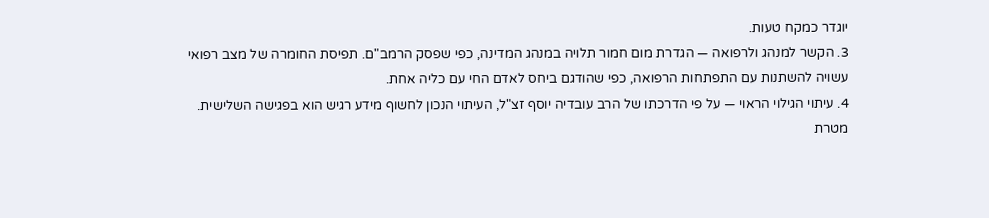יוגדר כמקח טעות.
3. הקשר למנהג ולרפואה — הגדרת מום חמור תלויה במנהג המדינה, כפי שפסק הרמב"ם. תפיסת החומרה של מצב רפואי עשויה להשתנות עם התפתחות הרפואה, כפי שהודגם ביחס לאדם החי עם כליה אחת.
4. עיתוי הגילוי הראוי — על פי הדרכתו של הרב עובדיה יוסף זצ"ל, העיתוי הנכון לחשוף מידע רגיש הוא בפגישה השלישית. מטרת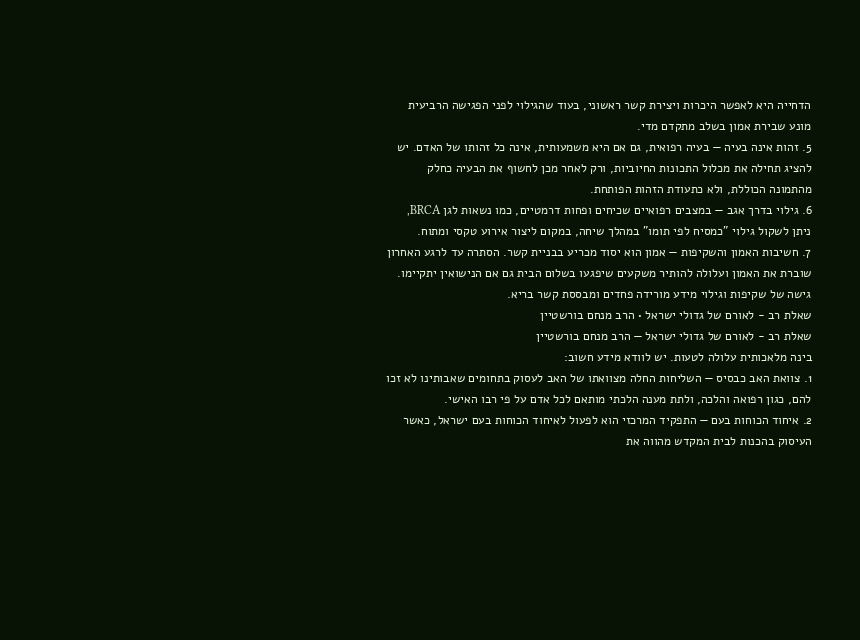הדחייה היא לאפשר היכרות ויצירת קשר ראשוני, בעוד שהגילוי לפני הפגישה הרביעית מונע שבירת אמון בשלב מתקדם מדי.
5. זהות אינה בעיה — בעיה רפואית, גם אם היא משמעותית, אינה כל זהותו של האדם. יש להציג תחילה את מכלול התכונות החיוביות, ורק לאחר מכן לחשוף את הבעיה כחלק מהתמונה הכוללת, ולא כתעודת הזהות הפותחת.
6. גילוי בדרך אגב — במצבים רפואיים שכיחים ופחות דרמטיים, כמו נשאות לגן BRCA, ניתן לשקול גילוי "כמסיח לפי תומו" במהלך שיחה, במקום ליצור אירוע טקסי ומתוח.
7. חשיבות האמון והשקיפות — אמון הוא יסוד מכריע בבניית קשר. הסתרה עד לרגע האחרון שוברת את האמון ועלולה להותיר משקעים שיפגעו בשלום הבית גם אם הנישואין יתקיימו. גישה של שקיפות וגילוי מידע מורידה פחדים ומבססת קשר בריא.
שאלת רב - לאורם של גדולי ישראל • הרב מנחם בורשטיין
שאלת רב - לאורם של גדולי ישראל — הרב מנחם בורשטיין
בינה מלאכותית עלולה לטעות. יש לוודא מידע חשוב:
1. צוואת האב כבסיס — השליחות החלה מצוואתו של האב לעסוק בתחומים שאבותינו לא זכו להם, כגון רפואה והלכה, ולתת מענה הלכתי מותאם לכל אדם על פי רבו האישי.
2. איחוד הכוחות בעם — התפקיד המרכזי הוא לפעול לאיחוד הכוחות בעם ישראל, כאשר העיסוק בהכנות לבית המקדש מהווה את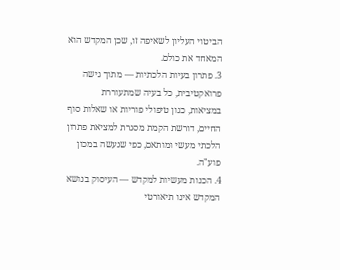הביטוי העליון לשאיפה זו, שכן המקדש הוא המאחד את כולם.
3. פתרון בעיות הלכתיות — מתוך גישה פרואקטיבית, כל בעיה שמתעוררת במציאות, כגון טיפולי פוריות או שאלות סוף החיים, דורשת הקמת מסגרת למציאת פתרון הלכתי מעשי ומותאם, כפי שנעשה במכון פוע"ה.
4. הכנות מעשיות למקדש — העיסוק בנושא המקדש אינו תיאורטי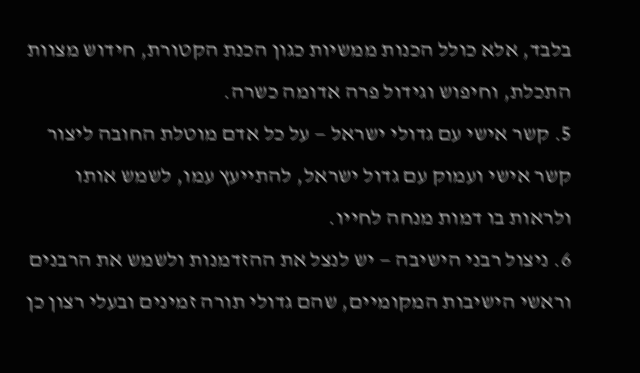בלבד, אלא כולל הכנות ממשיות כגון הכנת הקטורת, חידוש מצוות התכלת, וחיפוש וגידול פרה אדומה כשרה.
5. קשר אישי עם גדולי ישראל — על כל אדם מוטלת החובה ליצור קשר אישי ועמוק עם גדול ישראל, להתייעץ עמו, לשמש אותו ולראות בו דמות מנחה לחייו.
6. ניצול רבני הישיבה — יש לנצל את ההזדמנות ולשמש את הרבנים וראשי הישיבות המקומיים, שהם גדולי תורה זמינים ובעלי רצון כן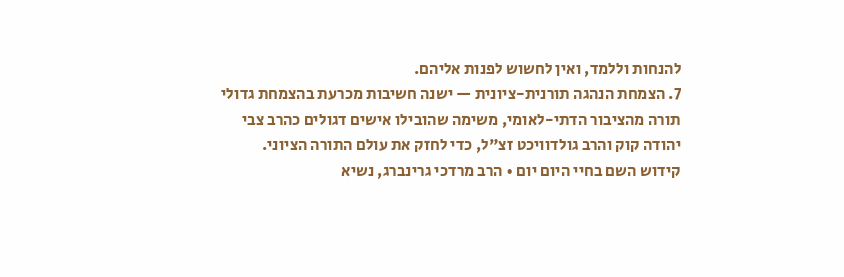להנחות וללמד, ואין לחשוש לפנות אליהם.
7. הצמחת הנהגה תורנית-ציונית — ישנה חשיבות מכרעת בהצמחת גדולי תורה מהציבור הדתי-לאומי, משימה שהובילו אישים דגולים כהרב צבי יהודה קוק והרב גולדוויכט זצ"ל, כדי לחזק את עולם התורה הציוני.
קידוש השם בחיי היום יום • הרב מרדכי גרינברג, נשיא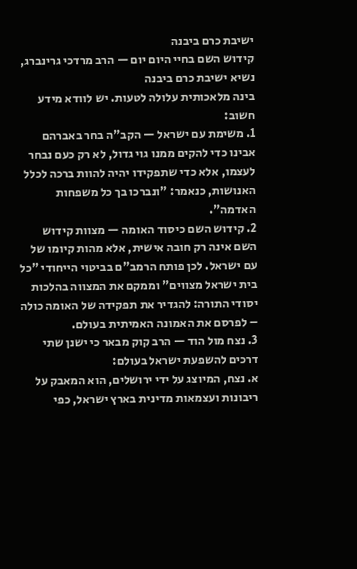ישיבת כרם ביבנה
קידוש השם בחיי היום יום — הרב מרדכי גרינברג, נשיא ישיבת כרם ביבנה
בינה מלאכותית עלולה לטעות. יש לוודא מידע חשוב:
1. משימת עם ישראל — הקב"ה בחר באברהם אבינו כדי להקים ממנו גוי גדול, לא רק כעם נבחר לעצמו, אלא כדי שתפקידו יהיה להוות ברכה לכלל האנושות, כנאמר: "ונברכו בך כל משפחות האדמה".
2. קידוש השם כיסוד האומה — מצוות קידוש השם אינה רק חובה אישית, אלא מהות קיומו של עם ישראל. לכן פותח הרמב"ם בביטוי הייחודי "כל בית ישראל מצווים" וממקם את המצווה בהלכות יסודי התורה: להגדיר את תפקידה של האומה כולה – לפרסם את האמונה האמיתית בעולם.
3. נצח מול הוד — הרב קוק מבאר כי ישנן שתי דרכים להשפעת ישראל בעולם:
א. נצח, המיוצג על ידי ירושלים, הוא המאבק על ריבונות ועצמאות מדינית בארץ ישראל, כפי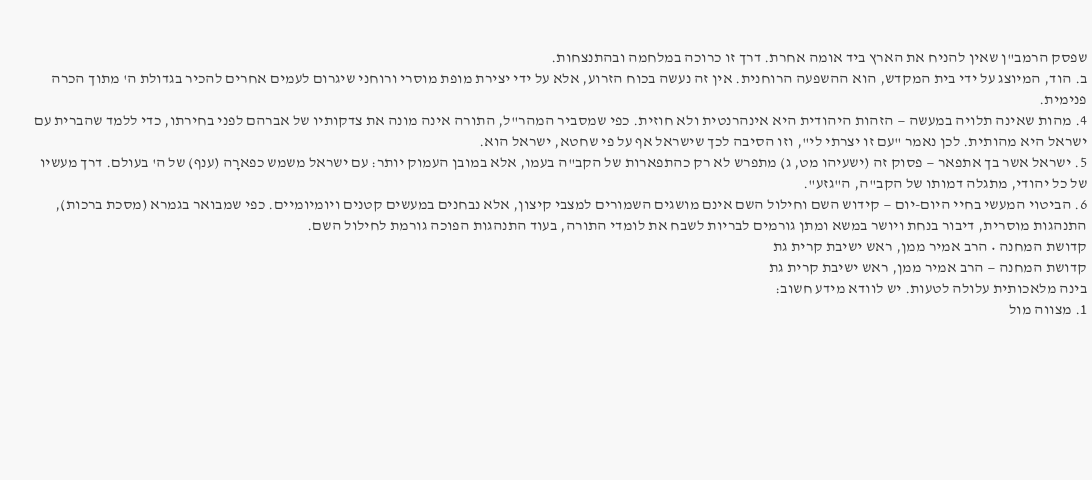שפסק הרמב"ן שאין להניח את הארץ ביד אומה אחרת. דרך זו כרוכה במלחמה ובהתנצחות.
ב. הוד, המיוצג על ידי בית המקדש, הוא ההשפעה הרוחנית. אין זה נעשה בכוח הזרוע, אלא על ידי יצירת מופת מוסרי ורוחני שיגרום לעמים אחרים להכיר בגדולת ה' מתוך הכרה פנימית.
4. מהות שאינה תלויה במעשה — הזהות היהודית היא אינהרנטית ולא חוזית. כפי שמסביר המהר"ל, התורה אינה מונה את צדקותיו של אברהם לפני בחירתו, כדי ללמד שהברית עם ישראל היא מהותית. לכן נאמר "עם זו יצרתי לי", וזו הסיבה לכך שישראל אף על פי שחטא, ישראל הוא.
5. ישראל אשר בך אתפאר — פסוק זה (ישעיהו מט, ג) מתפרש לא רק כהתפארות של הקב"ה בעמו, אלא במובן העמוק יותר: עם ישראל משמש כפארָה (ענף) של ה' בעולם. דרך מעשיו של כל יהודי, מתגלה דמותו של הקב"ה, ה"גזע".
6. הביטוי המעשי בחיי היום-יום — קידוש השם וחילול השם אינם מושגים השמורים למצבי קיצון, אלא נבחנים במעשים קטנים ויומיומיים. כפי שמבואר בגמרא (מסכת ברכות), התנהגות מוסרית, דיבור בנחת ויושר במשא ומתן גורמים לבריות לשבח את לומדי התורה, בעוד התנהגות הפוכה גורמת לחילול השם.
קדושת המחנה • הרב אמיר ממן, ראש ישיבת קרית גת
קדושת המחנה — הרב אמיר ממן, ראש ישיבת קרית גת
בינה מלאכותית עלולה לטעות. יש לוודא מידע חשוב:
1. מצווה מול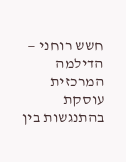חשש רוחני — הדילמה המרכזית עוסקת בהתנגשות בין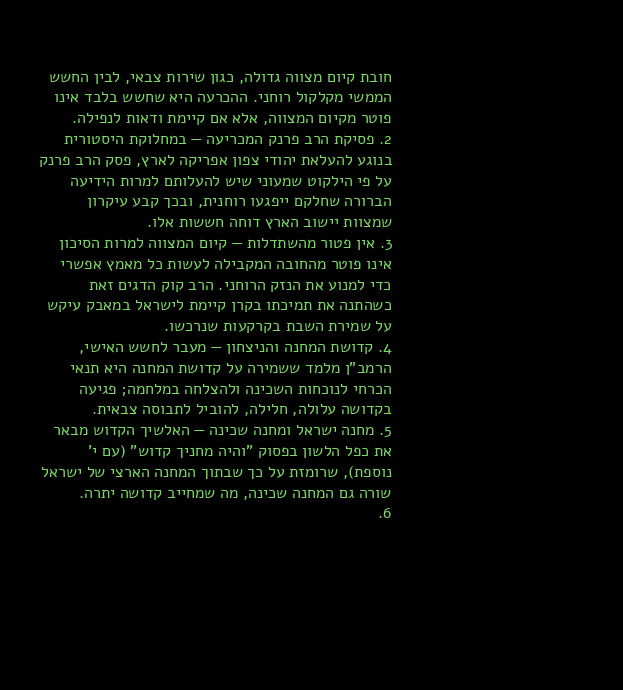חובת קיום מצווה גדולה, כגון שירות צבאי, לבין החשש הממשי מקלקול רוחני. ההכרעה היא שחשש בלבד אינו פוטר מקיום המצווה, אלא אם קיימת ודאות לנפילה.
2. פסיקת הרב פרנק המכריעה — במחלוקת היסטורית בנוגע להעלאת יהודי צפון אפריקה לארץ, פסק הרב פרנק על פי הילקוט שמעוני שיש להעלותם למרות הידיעה הברורה שחלקם ייפגעו רוחנית, ובכך קבע עיקרון שמצוות יישוב הארץ דוחה חששות אלו.
3. אין פטור מהשתדלות — קיום המצווה למרות הסיכון אינו פוטר מהחובה המקבילה לעשות כל מאמץ אפשרי כדי למנוע את הנזק הרוחני. הרב קוק הדגים זאת כשהתנה את תמיכתו בקרן קיימת לישראל במאבק עיקש על שמירת השבת בקרקעות שנרכשו.
4. קדושת המחנה והניצחון — מעבר לחשש האישי, הרמב"ן מלמד ששמירה על קדושת המחנה היא תנאי הכרחי לנוכחות השכינה ולהצלחה במלחמה; פגיעה בקדושה עלולה, חלילה, להוביל לתבוסה צבאית.
5. מחנה ישראל ומחנה שכינה — האלשיך הקדוש מבאר את כפל הלשון בפסוק "והיה מחניך קדוש" (עם י' נוספת), שרומזת על כך שבתוך המחנה הארצי של ישראל שורה גם המחנה שכינה, מה שמחייב קדושה יתרה.
6.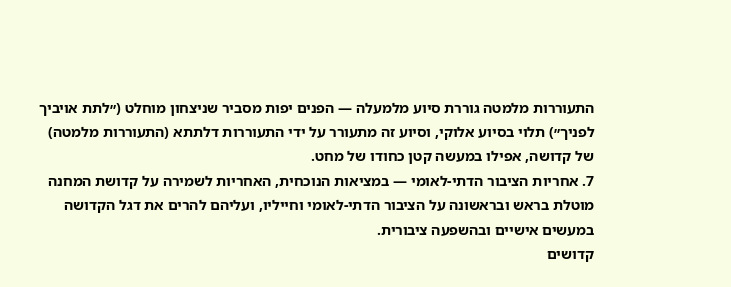התעוררות מלמטה גוררת סיוע מלמעלה — הפנים יפות מסביר שניצחון מוחלט (״לתת אויביך לפניך״) תלוי בסיוע אלוקי, וסיוע זה מתעורר על ידי התעוררות דלתתא (התעוררות מלמטה) של קדושה, אפילו במעשה קטן כחודו של מחט.
7. אחריות הציבור הדתי-לאומי — במציאות הנוכחית, האחריות לשמירה על קדושת המחנה מוטלת בראש ובראשונה על הציבור הדתי-לאומי וחייליו, ועליהם להרים את דגל הקדושה במעשים אישיים ובהשפעה ציבורית.
קדושים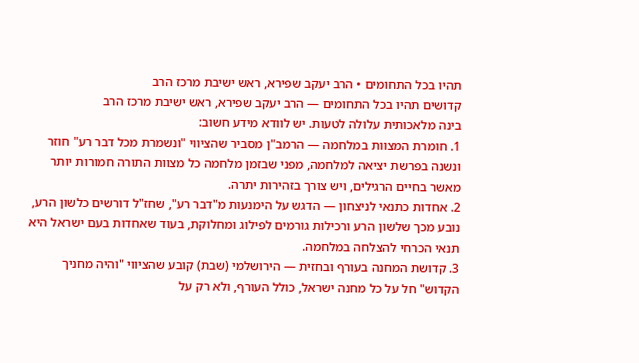תהיו בכל התחומים • הרב יעקב שפירא, ראש ישיבת מרכז הרב
קדושים תהיו בכל התחומים — הרב יעקב שפירא, ראש ישיבת מרכז הרב
בינה מלאכותית עלולה לטעות. יש לוודא מידע חשוב:
1. חומרת המצוות במלחמה — הרמב"ן מסביר שהציווי "ונשמרת מכל דבר רע" חוזר ונשנה בפרשת יציאה למלחמה, מפני שבזמן מלחמה כל מצוות התורה חמורות יותר מאשר בחיים הרגילים, ויש צורך בזהירות יתרה.
2. אחדות כתנאי לניצחון — הדגש על הימנעות מ"דבר רע", שחז"ל דורשים כלשון הרע, נובע מכך שלשון הרע ורכילות גורמים לפילוג ומחלוקת, בעוד שאחדות בעם ישראל היא תנאי הכרחי להצלחה במלחמה.
3. קדושת המחנה בעורף ובחזית — הירושלמי (שבת) קובע שהציווי "והיה מחניך הקדוש" חל על כל מחנה ישראל, כולל העורף, ולא רק על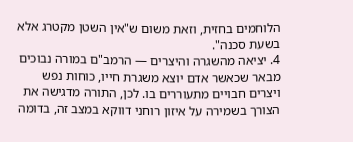הלוחמים בחזית, וזאת משום ש"אין השטן מקטרג אלא בשעת סכנה".
4. יציאה מהשגרה והיצרים — הרמב"ם במורה נבוכים מבאר שכאשר אדם יוצא משגרת חייו, כוחות נפש ויצרים חבויים מתעוררים בו. לכן, התורה מדגישה את הצורך בשמירה על איזון רוחני דווקא במצב זה, בדומה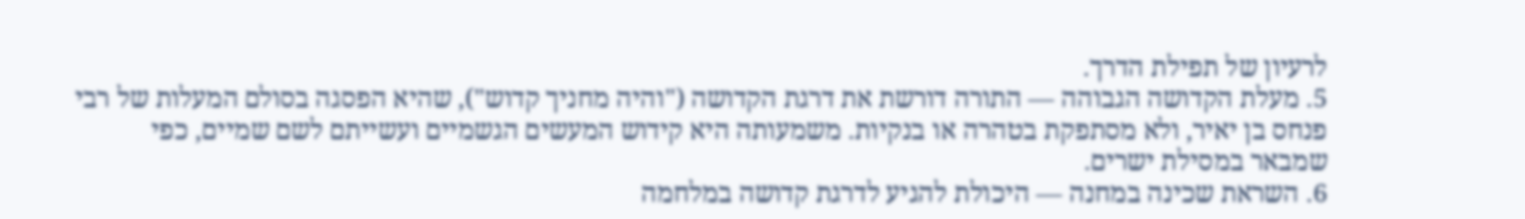לרעיון של תפילת הדרך.
5. מעלת הקדושה הגבוהה — התורה דורשת את דרגת הקדושה ("והיה מחניך קדוש"), שהיא הפסגה בסולם המעלות של רבי פנחס בן יאיר, ולא מסתפקת בטהרה או בנקיות. משמעותה היא קידוש המעשים הגשמיים ועשייתם לשם שמיים, כפי שמבאר במסילת ישרים.
6. השראת שכינה במחנה — היכולת להגיע לדרגת קדושה במלחמה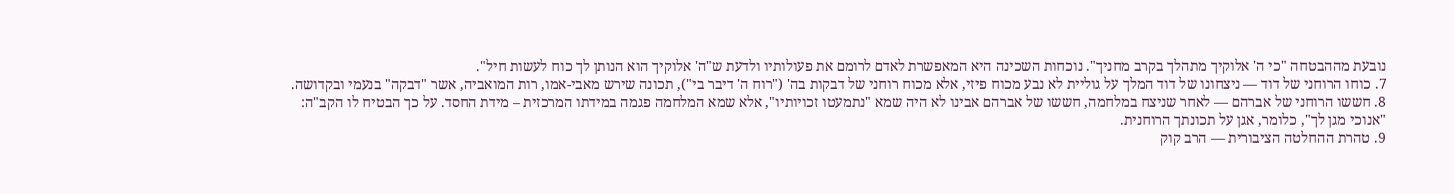נובעת מההבטחה "כי ה' אלוקיך מתהלך בקרב מחניך". נוכחות השכינה היא המאפשרת לאדם לרומם את פעולותיו ולדעת ש"ה' אלוקיך הוא הנותן לך כוח לעשות חיל".
7. כוחו הרוחני של דוד — ניצחונו של דוד המלך על גוליית לא נבע מכוח פיזי, אלא מכוח רוחני של דבקות בה' ("רוח ה' דיבר בי"), תכונה שירש מאבי-אמו, רות המואביה, אשר "דבקה" בנעמי ובקדושה.
8. חששו הרוחני של אברהם — לאחר שניצח במלחמה, חששו של אברהם אבינו לא היה שמא "נתמעטו זכויותיו", אלא שמא המלחמה פגמה במידתו המרכזית – מידת החסד. על כך הבטיח לו הקב"ה: "אנוכי מגן לך", כלומר, אגן על תכונתך הרוחנית.
9. טהרת ההחלטה הציבורית — הרב קוק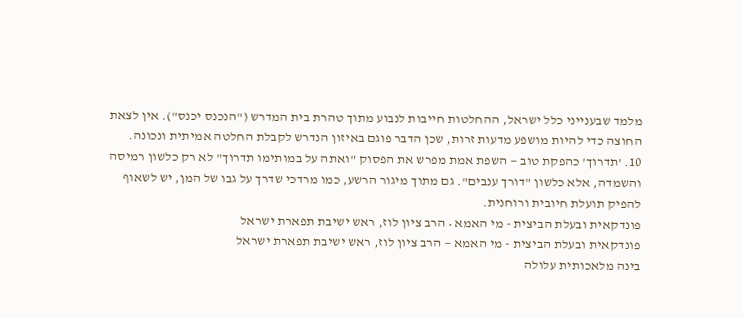מלמד שבענייני כלל ישראל, ההחלטות חייבות לנבוע מתוך טהרת בית המדרש ("הנכנס יכנס"). אין לצאת החוצה כדי להיות מושפע מדעות זרות, שכן הדבר פוגם באיזון הנדרש לקבלת החלטה אמיתית ונכונה.
10. 'תדרוך' כהפקת טוב — השפת אמת מפרש את הפסוק "ואתה על במותימו תדרוך" לא רק כלשון רמיסה והשמדה, אלא כלשון "דורך ענבים". גם מתוך מיגור הרשע, כמו מרדכי שדרך על גבו של המן, יש לשאוף להפיק תועלת חיובית ורוחנית.
פונדקאית ובעלת הביצית - מי האמא • הרב ציון לוז, ראש ישיבת תפארת ישראל
פונדקאית ובעלת הביצית - מי האמא — הרב ציון לוז, ראש ישיבת תפארת ישראל
בינה מלאכותית עלולה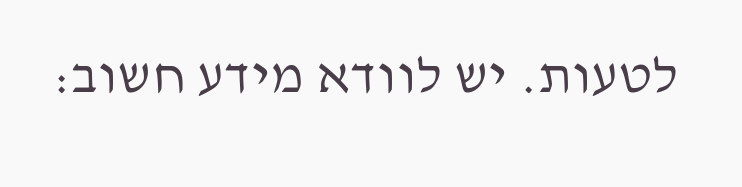לטעות. יש לוודא מידע חשוב: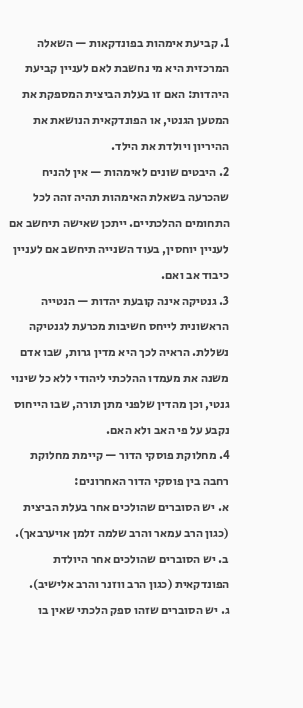1. קביעת אימהות בפונדקאות — השאלה המרכזית היא מי נחשבת לאם לעניין קביעת היהדות: האם זו בעלת הביצית המספקת את המטען הגנטי, או הפונדקאית הנושאת את ההיריון ויולדת את הילד.
2. היבטים שונים לאימהות — אין להניח שהכרעה בשאלת האימהות תהיה זהה לכל התחומים ההלכתיים. ייתכן שאישה תיחשב אם לעניין יוחסין, בעוד השנייה תיחשב אם לעניין כיבוד אב ואם.
3. גנטיקה אינה קובעת יהדות — הנטייה הראשונית לייחס חשיבות מכרעת לגנטיקה נשללת. הראיה לכך היא מדין גרות, שבו אדם משנה את מעמדו ההלכתי ליהודי ללא כל שינוי גנטי, וכן מהדין שלפני מתן תורה, שבו הייחוס נקבע על פי האב ולא האם.
4. מחלוקת פוסקי הדור — קיימת מחלוקת רחבה בין פוסקי הדור האחרונים:
א. יש הסוברים שהולכים אחר בעלת הביצית (כגון הרב עמאר והרב שלמה זלמן אויערבאך).
ב. יש הסוברים שהולכים אחר היולדת הפונדקאית (כגון הרב ווזנר והרב אלישיב).
ג. יש הסוברים שזהו ספק הלכתי שאין בו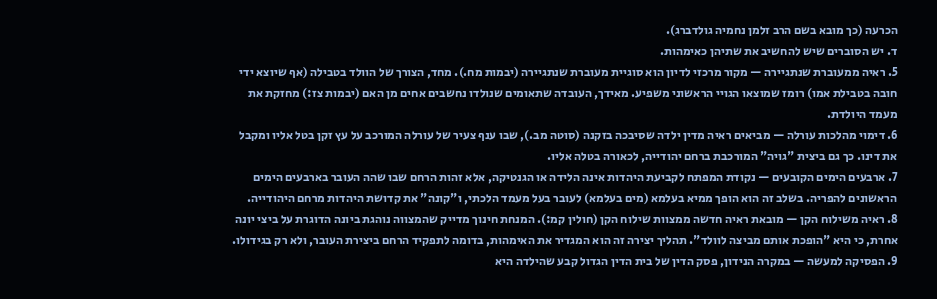הכרעה (כך מובא בשם הרב זלמן נחמיה גולדברג).
ד. יש הסוברים שיש להחשיב את שתיהן כאימהות.
5. ראיה ממעוברת שנתגיירה — מקור מרכזי לדיון הוא סוגיית מעוברת שנתגיירה (יבמות מח.). מחד, הצורך של הוולד בטבילה (אף שיוצא ידי חובה בטבילת אמו) רומז שמוצאו הגויי הראשוני משפיע. מאידך, העובדה שתאומים שנולדו נחשבים אחים מן האם (יבמות צז:) מחזקת את מעמד היולדת.
6. דימוי מהלכות עורלה — מביאים ראיה מדין ילדה שסיבכה בזקנה (סוטה מב.), שבו ענף צעיר של עורלה המורכב על עץ זקן בטל אליו ומקבל את דינו. כך גם ביצית "גויה" המורכבת ברחם יהודייה, לכאורה בטלה אליו.
7. ארבעים הימים הקובעים — נקודת המפתח לקביעת היהדות אינה הלידה או הגנטיקה, אלא זהות הרחם שבו שהה העובר בארבעים הימים הראשונים להפריה. בשלב זה הוא הופך ממיא בעלמא (מים בעלמא) לעובר בעל מעמד הלכתי, ו"קונה" את קדושת היהדות מרחם היהודייה.
8. ראיה משילוח הקן — מובאת ראיה חדשה ממצוות שילוח הקן (חולין קמ:). המנחת חינוך מדייק שהמצווה נוהגת ביונה הדוגרת על ביצי יונה אחרת, כי היא "הופכת אותם מביצה לוולד". תהליך יצירה זה הוא המגדיר את האימהות, בדומה לתפקיד הרחם ביצירת העובר, ולא רק בגידולו.
9. הפסיקה למעשה — במקרה הנידון, פסק הדין של בית הדין הגדול קבע שהילדה היא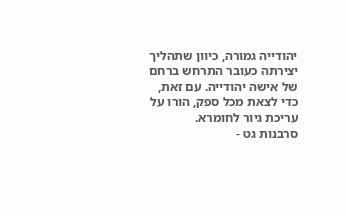יהודייה גמורה, כיוון שתהליך יצירתה כעובר התרחש ברחם של אישה יהודייה. עם זאת, כדי לצאת מכל ספק, הורו על עריכת גיור לחומרא.
סרבנות גט -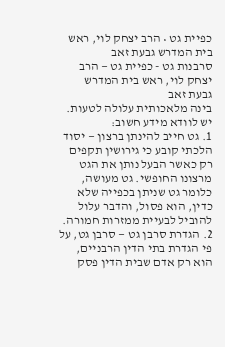כפיית גט • הרב יצחק לוי, ראש בית המדרש גבעת זאב
סרבנות גט - כפיית גט — הרב יצחק לוי, ראש בית המדרש גבעת זאב
בינה מלאכותית עלולה לטעות. יש לוודא מידע חשוב:
1. גט חייב להינתן ברצון — יסוד הלכתי קובע כי גירושין תקפים רק כאשר הבעל נותן את הגט מרצונו החופשי. גט מעושה, כלומר גט שניתן בכפייה שלא כדין, הוא פסול, והדבר עלול להוביל לבעיית ממזרות חמורה.
2. הגדרת סרבן גט — סרבן גט, על פי הגדרת בתי הדין הרבניים, הוא רק אדם שבית הדין פסק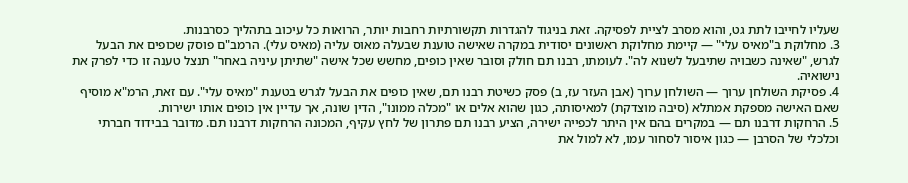שעליו לחייבו לתת גט, והוא מסרב לציית לפסיקה. זאת בניגוד להגדרות תקשורתיות רחבות יותר, הרואות כל עיכוב בתהליך כסרבנות.
3. מחלוקת ב"מאיס עלי" — קיימת מחלוקת ראשונים יסודית במקרה שאישה טוענת שבעלה מאוס עליה (מאיס עלי). הרמב"ם פוסק שכופים את הבעל לגרש, "שאינה כשבויה שתיבעל לשנוא לה". לעומתו, רבנו תם חולק וסובר שאין כופים, מחשש שכל אישה "שתיתן עיניה באחר" תנצל טענה זו כדי לפרק את נישואיה.
4. פסיקת השולחן ערוך — השולחן ערוך (אבן העזר עז, ב) פסק כשיטת רבנו תם, שאין כופים את הבעל לגרש בטענת "מאיס עלי". עם זאת, הרמ"א מוסיף שאם האישה מספקת אמתלא (סיבה מוצדקת) למאיסותה, כגון שהוא אלים או "מכלה ממונו", הדין שונה, אך עדיין אין כופים אותו ישירות.
5. הרחקות דרבנו תם — במקרים בהם אין היתר לכפייה ישירה, הציע רבנו תם פתרון של לחץ עקיף, המכונה הרחקות דרבנו תם. מדובר בבידוד חברתי וכלכלי של הסרבן — כגון איסור לסחור עמו, לא למול את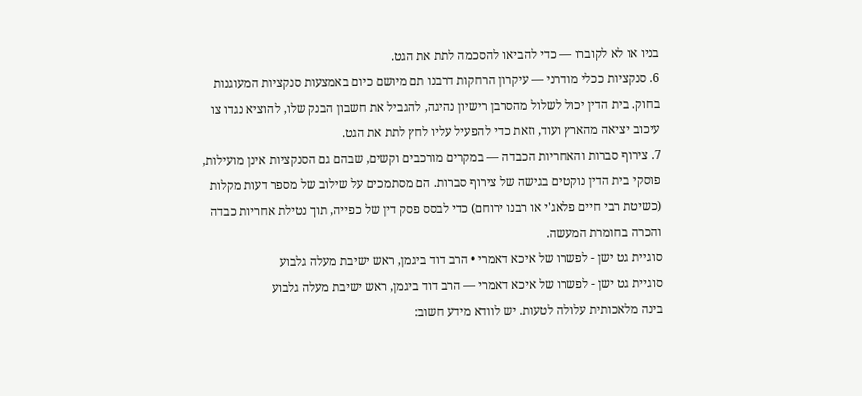בניו או לא לקוברו — כדי להביאו להסכמה לתת את הגט.
6. סנקציות ככלי מודרני — עיקרון הרחקות דרבנו תם מיושם כיום באמצעות סנקציות המעוגנות בחוק. בית הדין יכול לשלול מהסרבן רישיון נהיגה, להגביל את חשבון הבנק שלו, להוציא נגדו צו עיכוב יציאה מהארץ ועוד, וזאת כדי להפעיל עליו לחץ לתת את הגט.
7. צירוף סברות והאחריות הכבדה — במקרים מורכבים וקשים, שבהם גם הסנקציות אינן מועילות, פוסקי בית הדין נוקטים בגישה של צירוף סברות. הם מסתמכים על שילוב של מספר דעות מקלות (כשיטת רבי חיים פלאג'י או רבנו ירוחם) כדי לבסס פסק דין של כפייה, תוך נטילת אחריות כבדה והכרה בחומרת המעשה.
סוגיית גט ישן - לפשרו של איכא דאמרי • הרב דוד ביגמן, ראש ישיבת מעלה גלבוע
סוגיית גט ישן - לפשרו של איכא דאמרי — הרב דוד ביגמן, ראש ישיבת מעלה גלבוע
בינה מלאכותית עלולה לטעות. יש לוודא מידע חשוב: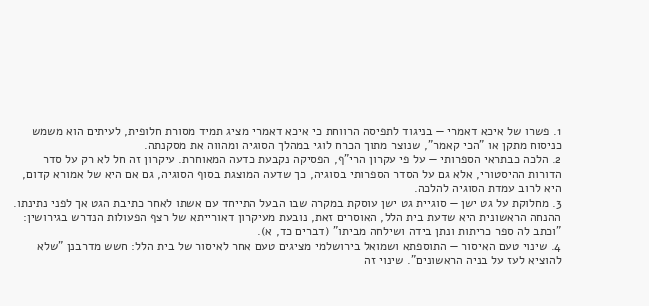1. פשרו של איכא דאמרי — בניגוד לתפיסה הרווחת כי איכא דאמרי מציג תמיד מסורת חלופית, לעיתים הוא משמש כניסוח מתקן או "הכי קאמר", שנוצר מתוך הכרח לוגי במהלך הסוגיה ומהווה את מסקנתה.
2. הלכה כבתראי הספרותי — על פי עקרון הרי"ף, הפסיקה נקבעת כדעה המאוחרת. עיקרון זה חל לא רק על סדר הדורות ההיסטורי, אלא גם על הסדר הספרותי בסוגיה, כך שדעה המוצגת בסוף הסוגיה, גם אם היא של אמורא קדום, היא לרוב עמדת הסוגיה להלכה.
3. מחלוקת על גט ישן — סוגיית גט ישן עוסקת במקרה שבו הבעל התייחד עם אשתו לאחר כתיבת הגט אך לפני נתינתו. ההנחה הראשונית היא שדעת בית הלל, האוסרים זאת, נובעת מעיקרון דאורייתא של רצף הפעולות הנדרש בגירושין: "וכתב לה ספר כריתות ונתן בידה ושילחה מביתו" (דברים כד, א).
4. שינוי טעם האיסור — התוספתא ושמואל בירושלמי מציגים טעם אחר לאיסור של בית הלל: חשש מדרבנן "שלא להוציא לעז על בניה הראשונים". שינוי זה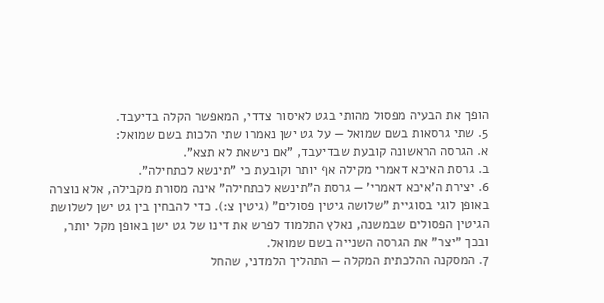הופך את הבעיה מפסול מהותי בגט לאיסור צדדי, המאפשר הקלה בדיעבד.
5. שתי גרסאות בשם שמואל — על גט ישן נאמרו שתי הלכות בשם שמואל:
א. הגרסה הראשונה קובעת שבדיעבד, "אם נישאת לא תצא".
ב. גרסת האיכא דאמרי מקילה אף יותר וקובעת כי "תינשא לכתחילה".
6. יצירת ה'איכא דאמרי' — גרסת ה"תינשא לכתחילה" אינה מסורת מקבילה, אלא נוצרה באופן לוגי בסוגיית "שלושה גיטין פסולים" (גיטין צ:). כדי להבחין בין גט ישן לשלושת הגיטין הפסולים שבמשנה, נאלץ התלמוד לפרש את דינו של גט ישן באופן מקל יותר, ובכך "יצר" את הגרסה השנייה בשם שמואל.
7. המסקנה ההלכתית המקלה — התהליך הלמדני, שהחל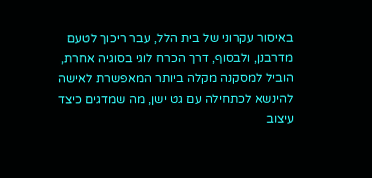באיסור עקרוני של בית הלל, עבר ריכוך לטעם מדרבנן, ולבסוף, דרך הכרח לוגי בסוגיה אחרת, הוביל למסקנה מקלה ביותר המאפשרת לאישה להינשא לכתחילה עם גט ישן, מה שמדגים כיצד עיצוב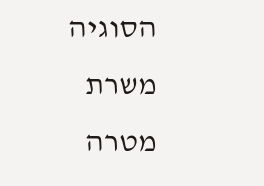הסוגיה משרת מטרה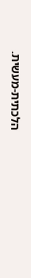הלכתית-מעשית.